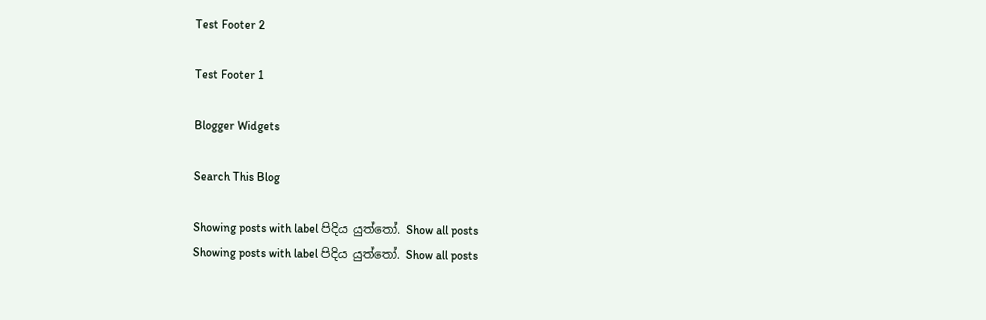Test Footer 2

Test Footer 1

Blogger Widgets

Search This Blog

Showing posts with label පිදිය යුත්තෝ. Show all posts
Showing posts with label පිදිය යුත්තෝ. Show all posts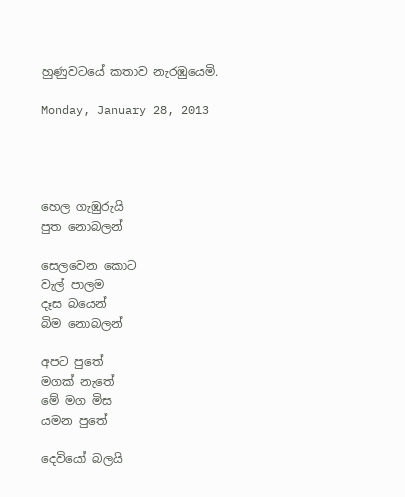හුණුවටයේ කතාව නැරඹුයෙමි.

Monday, January 28, 2013




හෙල ගැඹුරුයි
පුත නොබලන්

සෙලවෙන කොට
වැල් පාලම
දෑස බයෙන්
බිම නොබලන්

අපට පුතේ
මගක් නැතේ
මේ මග මිස
යමන පුතේ

දෙවියෝ බලයි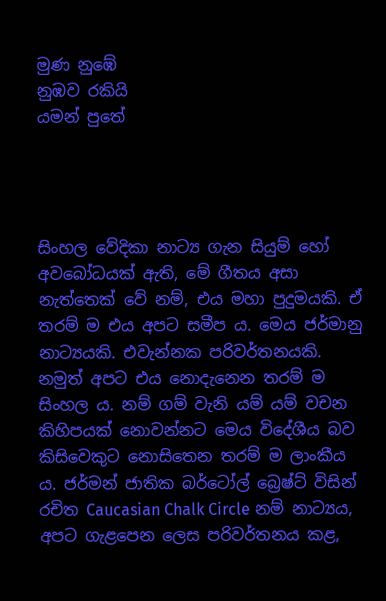මුණ නුඹේ
නුඹව රකියි
යමන් පුතේ




සිංහල වේදිකා නාට්‍ය ගැන සියුම් හෝ අවබෝධයක් ඇති, මේ ගීතය අසා නැත්තෙක් වේ නම්, එය මහා පුදුමයකි. ඒ තරම් ම එය අපට සමීප ය. මෙය ජර්මානු නාට්‍යයකි. එවැන්නක පරිවර්තනයකි. නමුත් අපට එය නොදැනෙන තරම් ම සිංහල ය. නම් ගම් වැනි යම් යම් වචන කිහිපයක් නොවන්නට මෙය විදේශීය බව කිසිවෙකුට නොසිතෙන තරම් ම ලාංකීය ය. ජර්මන් ජාතික බර්ටෝල් බ්‍රෙෂ්ට් විසින් රචිත Caucasian Chalk Circle නම් නාට්‍යය, අපට ගැළපෙන ලෙස පරිවර්තනය කළ,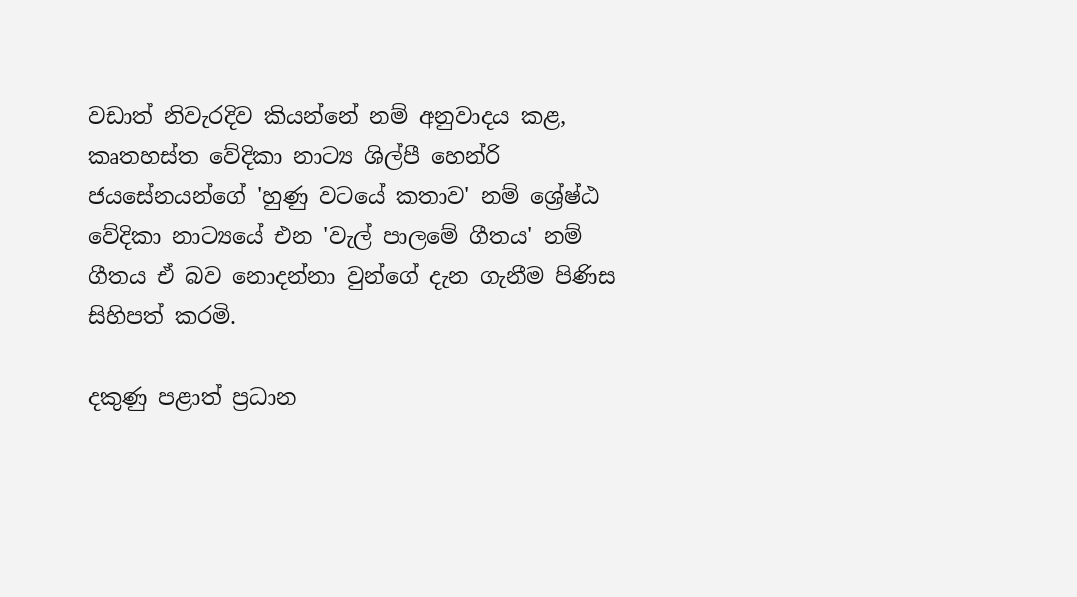වඩාත් නිවැරදිව කියන්නේ නම් අනුවාදය කළ, කෘතහස්ත වේදිකා නාට්‍ය ශිල්පී හෙන්රි ජයසේනයන්ගේ 'හුණු වටයේ කතාව' නම් ශ්‍රේෂ්ඨ වේදිකා නාට්‍යයේ එන 'වැල් පාලමේ ගීතය' නම් ගීතය ඒ බව නොදන්නා වුන්ගේ දැන ගැනීම පිණිස සිහිපත් කරමි.

දකුණු පළාත් ප්‍රධාන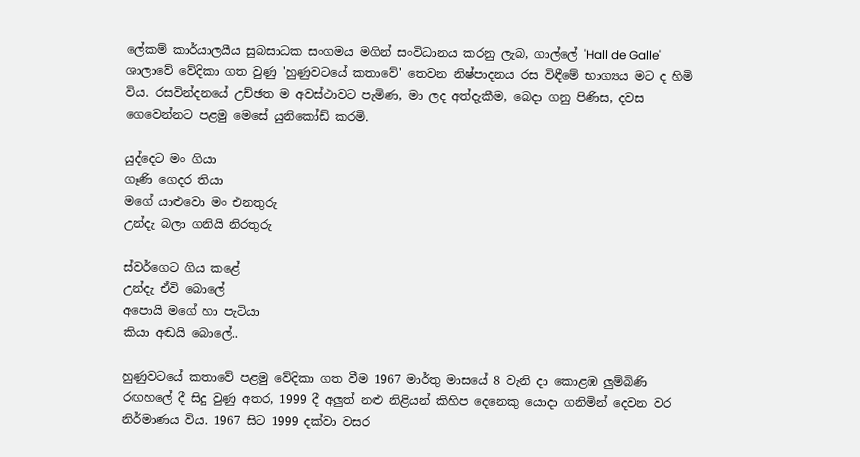ලේකම් කාර්යාලයීය සුබසාධක සංගමය මගින් සංවිධානය කරනු ලැබ, ගාල්ලේ 'Hall de Galle' ශාලාවේ වේදිකා ගත වුණු 'හුණුවටයේ කතාවේ' තෙවන නිෂ්පාදනය රස විඳීමේ භාග්‍යය මට ද හිමි විය. රසවින්දනයේ උච්ඡත ම අවස්ථාවට පැමිණ, මා ලද අත්දැකීම, බෙදා ගනු පිණිස, දවස ගෙවෙන්නට පළමු මෙසේ යුනිකෝඩ් කරමි.

යුද්දෙට මං ගියා
ගෑණි ගෙදර තියා
මගේ යාළුවො මං එනතුරු
උන්දැ බලා ගනියි නිරතුරු

ස්වර්ගෙට ගිය කළේ
උන්දැ ඒවි බොලේ
අපොයි මගේ හා පැටියා
කියා අඬයි බොලේ..

හුණුවටයේ කතාවේ පළමු වේදිකා ගත වීම 1967 මාර්තු මාසයේ 8 වැනි දා කොළඹ ලුම්බිණි රඟහලේ දී සිදු වුණු අතර, 1999 දී අලුත් නළු නිළියන් කිහිප දෙනෙකු යොදා ගනිමින් දෙවන වර නිර්මාණය විය. 1967 සිට 1999 දක්වා වසර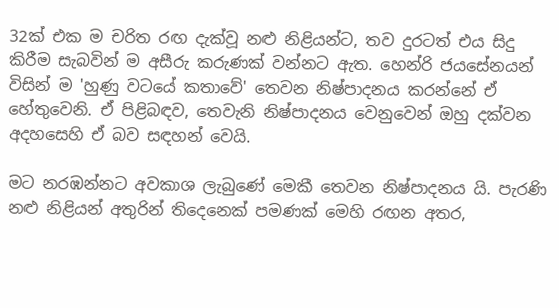32ක් එක ම චරිත රඟ දැක්වූ නළු නිළියන්ට, තව දුරටත් එය සිදු කිරීම සැබවින් ම අසීරු කරුණක් වන්නට ඇත. හෙන්රි ජයසේනයන් විසින් ම 'හුණු වටයේ කතාවේ' තෙවන නිෂ්පාදනය කරන්නේ ඒ හේතුවෙනි. ඒ පිළිබඳව, තෙවැනි නිෂ්පාදනය වෙනුවෙන් ඔහු දක්වන අදහසෙහි ඒ බව සඳහන් වෙයි.

මට නරඹන්නට අවකාශ ලැබුණේ මෙකී තෙවන නිෂ්පාදනය යි. පැරණි නළු නිළියන් අතුරින් තිදෙනෙක් පමණක් මෙහි රඟන අතර,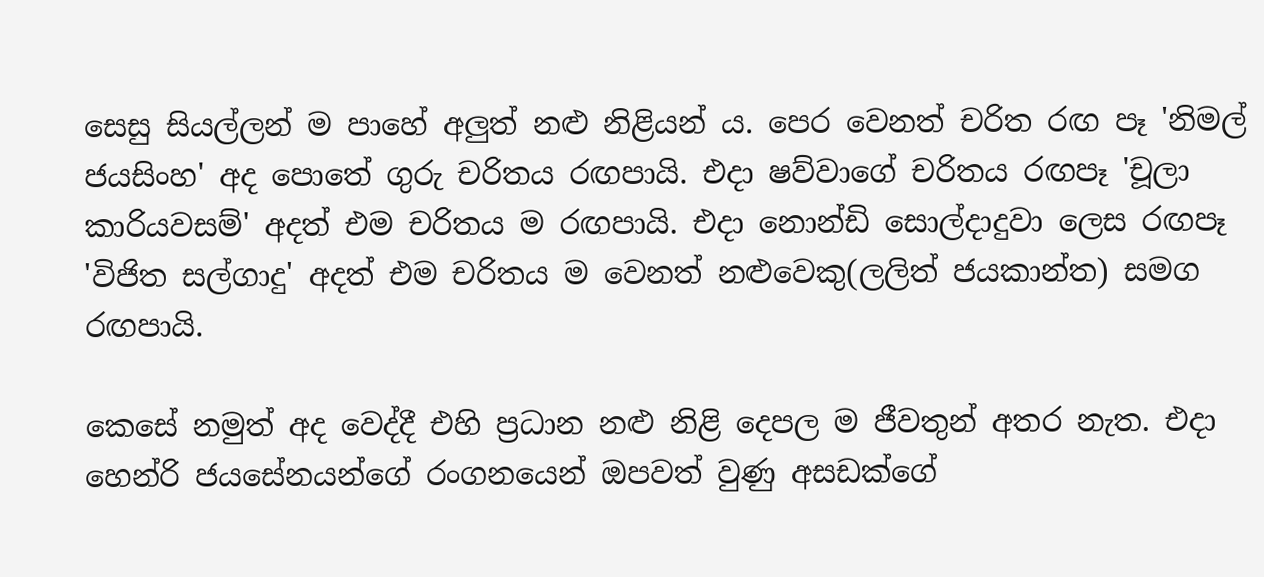සෙසු සියල්ලන් ම පාහේ අලුත් නළු නිළියන් ය. පෙර වෙනත් චරිත රඟ පෑ 'නිමල් ජයසිංහ' අද පොතේ ගුරු චරිතය රඟපායි. එදා ෂව්වාගේ චරිතය රඟපෑ 'චූලා කාරියවසම්' අදත් එම චරිතය ම රඟපායි. එදා නොන්ඩි සොල්දාදුවා ලෙස රඟපෑ 'විජිත සල්ගාදු' අදත් එම චරිතය ම වෙනත් නළුවෙකු(ලලිත් ජයකාන්ත) සමග රඟපායි.

කෙසේ නමුත් අද වෙද්දී එහි ප්‍රධාන නළු නිළි දෙපල ම ජීවතුන් අතර නැත. එදා හෙන්රි ජයසේනයන්ගේ රංගනයෙන් ඔපවත් වුණු අසඩක්ගේ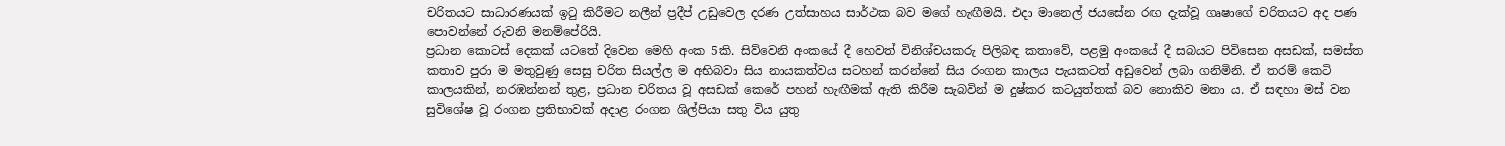චරිතයට සාධාරණයක් ඉටු කිරීමට නලීන් ප්‍රදීප් උඩුවෙල දරණ උත්සාහය සාර්ථක බව මගේ හැඟීමයි. එදා මානෙල් ජයසේන රඟ දැක්වූ ගෘෂාගේ චරිතයට අද පණ  පොවන්නේ රුවනි මනම්පේරියි.
ප්‍රධාන කොටස් දෙකක් යටතේ දිවෙන මෙහි අංක 5කි. සිව්වෙනි අංකයේ දී හෙවත් විනිශ්චයකරු පිලිබඳ කතාවේ, පළමු අංකයේ දී සබයට පිවිසෙන අසඩක්, සමස්ත කතාව පුරා ම මතුවුණු සෙසු චරිත සියල්ල ම අභිබවා සිය නායකත්වය සටහන් කරන්නේ සිය රංගන කාලය පැයකටත් අඩුවෙන් ලබා ගනිමිනි. ඒ තරම් කෙටි කාලයකින්, නරඹන්නන් තුළ, ප්‍රධාන චරිතය වූ අසඩක් කෙරේ පහන් හැඟීමක් ඇති කිරීම සැබවින් ම දුෂ්කර කටයුත්තක් බව නොකිව මනා ය. ඒ සඳහා මස් වන සුවිශේෂ වූ රංගන ප්‍රතිභාවක් අදාළ රංගන ශිල්පියා සතු විය යුතු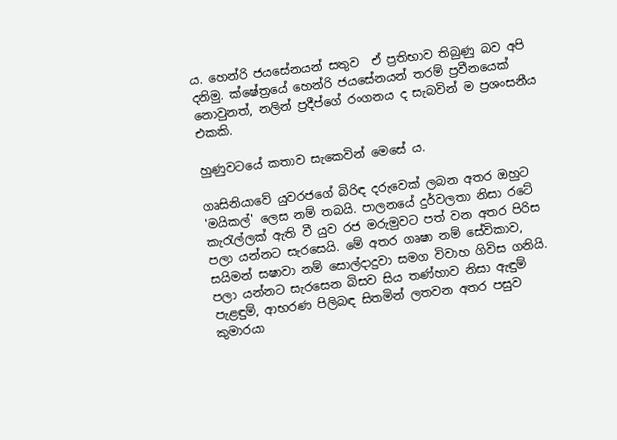ය. හෙන්රි ජයසේනයන් සතුව  ඒ ප්‍රතිභාව තිබුණු බව අපි දනිමු. ක්ෂේත්‍රයේ හෙන්රි ජයසේනයන් තරම් ප්‍රවීනයෙක් නොවුනත්, නලින් ප්‍රදීප්ගේ රංගනය ද සැබවින් ම ප්‍රශංසනීය එකකි.

හුණුවටයේ කතාව සැකෙවින් මෙසේ ය.

ගෘසිනියාවේ යුවරජගේ බිරිඳ දරුවෙක් ලබන අතර ඔහුට 'මයිකල්' ලෙස නම් තබයි. පාලනයේ දුර්වලතා නිසා රටේ කැරැල්ලක් ඇති වී යුව රජ මරුමුවට පත් වන අතර පිරිස පලා යන්නට සැරසෙයි. මේ අතර ගෘෂා නම් සේවිකාව, සයිමන් සෂාවා නම් සොල්දාදුවා සමග විවාහ ගිවිස ගනියි. පලා යන්නට සැරසෙන බිසව සිය තණ්හාව නිසා ඇඳුම් පැළඳුම්, ආභරණ පිලිබඳ සිතමින් ලතවන අතර පසුව කුමාරයා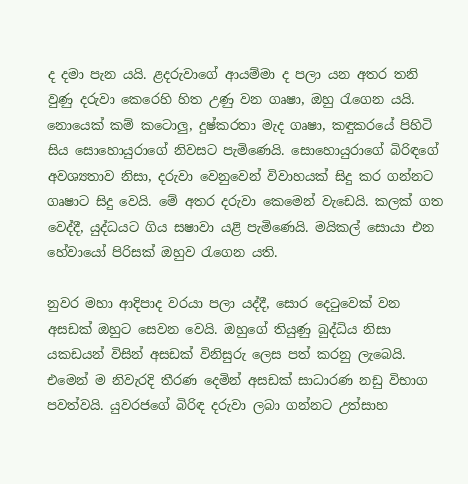ද දමා පැන යයි. ළදරුවාගේ ආයම්මා ද පලා යන අතර තනි වුණු දරුවා කෙරෙහි හිත උණු වන ගෘෂා, ඔහු රැගෙන යයි. නොයෙක් කම් කටොලු, දුෂ්කරතා මැද ගෘෂා, කඳුකරයේ පිහිටි සිය සොහොයුරාගේ නිවසට පැමිණෙයි. සොහොයුරාගේ බිරිඳගේ අවශ්‍යතාව නිසා, දරුවා වෙනුවෙන් විවාහයක් සිදු කර ගන්නට ගෘෂාට සිදු වෙයි. මේ අතර දරුවා කෙමෙන් වැඩෙයි. කලක් ගත වෙද්දී, යුද්ධයට ගිය සෂාවා යළි පැමිණෙයි. මයිකල් සොයා එන හේවායෝ පිරිසක් ඔහුව රැගෙන යති.

නුවර මහා ආදිපාද වරයා පලා යද්දී, සොර දෙටුවෙක් වන අසඩක් ඔහුට සෙවන වෙයි. ඔහුගේ තියුණු බුද්ධිය නිසා යකඩයන් විසින් අසඩක් විනිසුරු ලෙස පත් කරනු ලැබෙයි. එමෙන් ම නිවැරදි තීරණ දෙමින් අසඩක් සාධාරණ නඩු විභාග පවත්වයි. යුවරජගේ බිරිඳ දරුවා ලබා ගන්නට උත්සාහ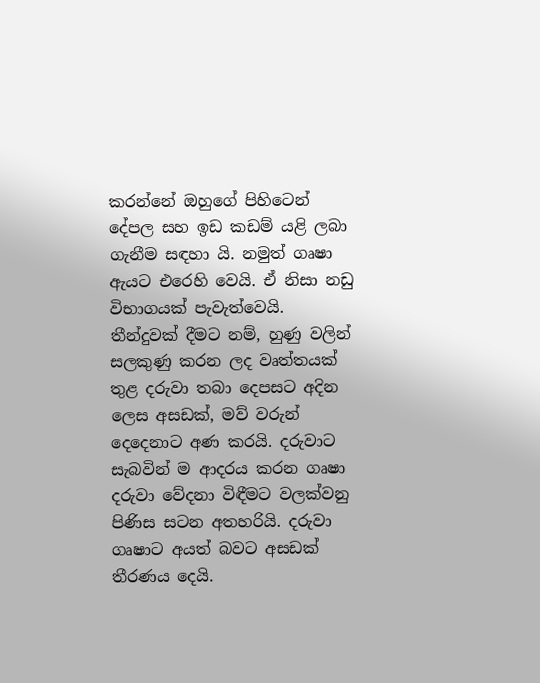කරන්නේ ඔහුගේ පිහිටෙන් දේපල සහ ඉඩ කඩම් යළි ලබා ගැනීම සඳහා යි. නමුත් ගෘෂා ඇයට එරෙහි වෙයි. ඒ නිසා නඩු විභාගයක් පැවැත්වෙයි.  තීන්දුවක් දීමට නම්, හුණු වලින් සලකුණු කරන ලද වෘත්තයක් තුළ දරුවා තබා දෙපසට අදින ලෙස අසඩක්, මව් වරුන් දෙදෙනාට අණ කරයි. දරුවාට සැබවින් ම ආදරය කරන ගෘෂා දරුවා වේදනා විඳීමට වලක්වනු පිණිස සටන අතහරියි. දරුවා ගෘෂාට අයත් බවට අසඩක් තීරණය දෙයි.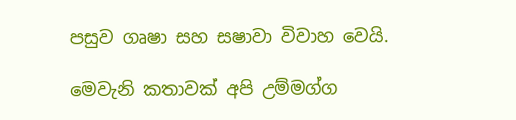පසුව ගෘෂා සහ සෂාවා විවාහ වෙයි.

මෙවැනි කතාවක් අපි උම්මග්ග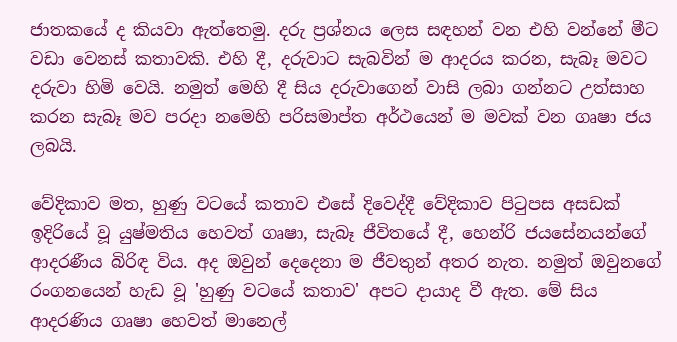ජාතකයේ ද කියවා ඇත්තෙමු. දරු ප්‍රශ්නය ලෙස සඳහන් වන එහි වන්නේ මීට වඩා වෙනස් කතාවකි. එහි දී, දරුවාට සැබවින් ම ආදරය කරන, සැබෑ මවට දරුවා හිමි වෙයි. නමුත් මෙහි දී සිය දරුවාගෙන් වාසි ලබා ගන්නට උත්සාහ කරන සැබෑ මව පරදා නමෙහි පරිසමාප්ත අර්ථයෙන් ම මවක් වන ගෘෂා ජය ලබයි.

වේදිකාව මත, හුණු වටයේ කතාව එසේ දිවෙද්දී වේදිකාව පිටුපස අසඩක් ඉදිරියේ වූ යුෂ්මතිය හෙවත් ගෘෂා, සැබෑ ජීවිතයේ දී, හෙන්රි ජයසේනයන්ගේ ආදරණීය බිරිඳ විය. අද ඔවුන් දෙදෙනා ම ජීවතුන් අතර නැත. නමුත් ඔවුනගේ රංගනයෙන් හැඩ වූ 'හුණු වටයේ කතාව' අපට දායාද වී ඇත. මේ සිය ආදරණිය ගෘෂා හෙවත් මානෙල්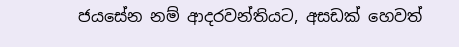ජයසේන නම් ආදරවන්තියට, අසඩක් හෙවත්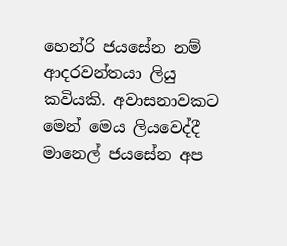හෙන්රි ජයසේන නම් ආදරවන්තයා ලියු කවියකි. අවාසනාවකට මෙන් මෙය ලියවෙද්දී මානෙල් ජයසේන අප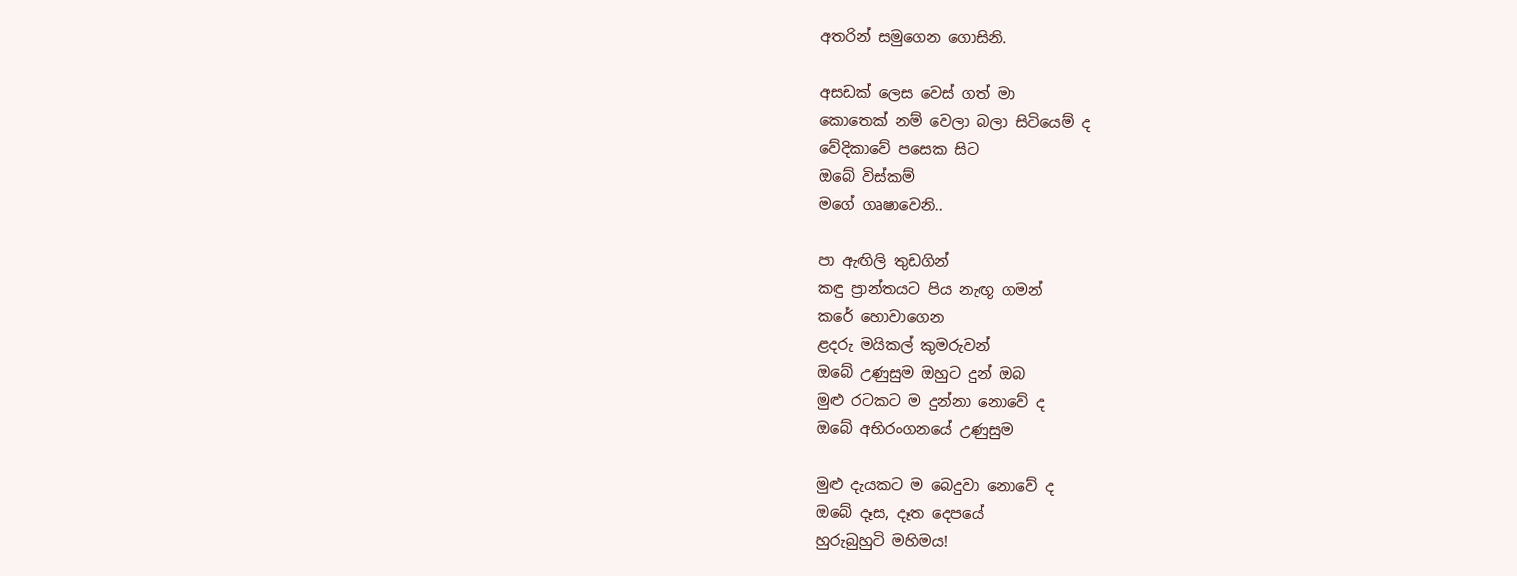අතරින් සමුගෙන ගොසිනි.

අසඩක් ලෙස වෙස් ගත් මා
කොතෙක් නම් වෙලා බලා සිටියෙම් ද
වේදිකාවේ පසෙක සිට
ඔබේ විස්කම්
මගේ ගෘෂාවෙනි..

පා ඇඟිලි තුඩගින්
කඳු ප්‍රාන්තයට පිය නැඟූ ගමන්
කරේ හොවාගෙන
ළදරු මයිකල් කුමරුවන්
ඔබේ උණුසුම ඔහුට දුන් ඔබ
මුළු රටකට ම දුන්නා නොවේ ද
ඔබේ අභිරංගනයේ උණුසුම

මුළු දැයකට ම බෙදුවා නොවේ ද
ඔබේ දෑස, දෑත දෙපයේ
හුරුබුහුටි මහිමය!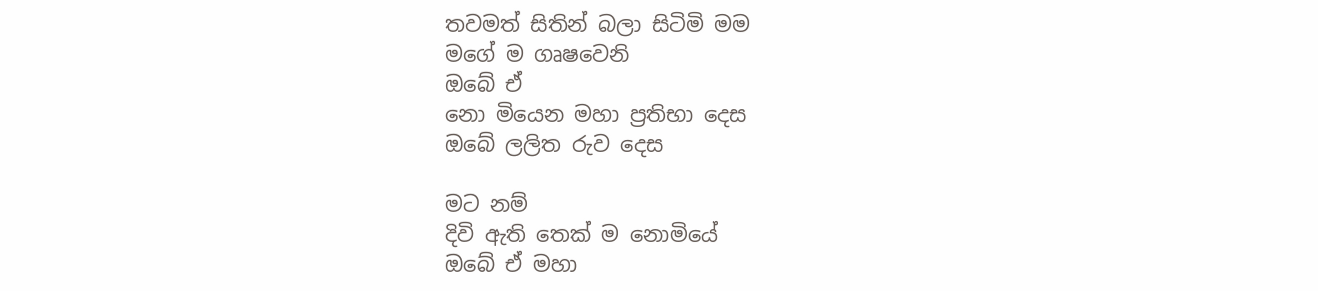තවමත් සිතින් බලා සිටිමි මම
මගේ ම ගෘෂවෙනි
ඔබේ ඒ
නො මියෙන මහා ප්‍රතිභා දෙස
ඔබේ ලලිත රුව දෙස

මට නම්
දිවි ඇති තෙක් ම නොමියේ
ඔබේ ඒ මහා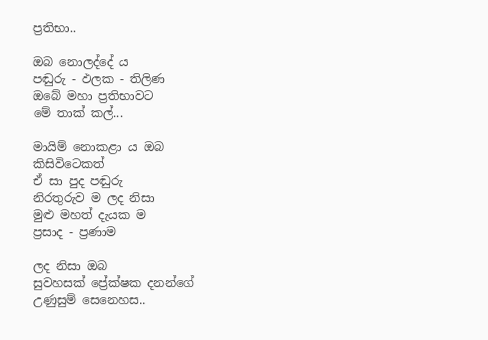ප්‍රතිභා..

ඔබ නොලද්දේ ය
පඬුරු - ඵලක - තිලිණ
ඔබේ මහා ප්‍රතිභාවට
මේ තාක් කල්...

මායිම් නොකළා ය ඔබ
කිසිවිටෙකත්
ඒ සා පුද පඬුරු
නිරතුරුව ම ලද නිසා
මුළු මහත් දැයක ම
ප්‍රසාද - ප්‍රණාම

ලද නිසා ඔබ
සුවහසක් ප්‍රේක්ෂක දනන්ගේ
උණුසුම් සෙනෙහස..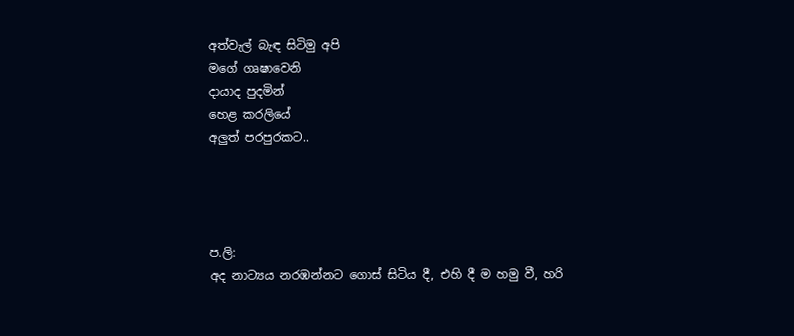අත්වැල් බැඳ සිටිමු අපි
මගේ ගෘෂාවෙනි
දායාද පුදමින්
හෙළ කරලියේ
අලුත් පරපුරකට..




ප.ලි:
අද නාට්‍යය නරඹන්නට ගොස් සිටිය දී, එහි දී ම හමු වී, හරි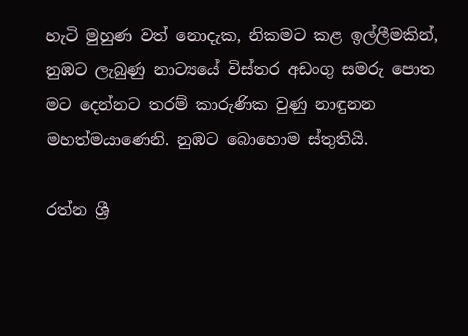හැටි මුහුණ වත් නොදැක, නිකමට කළ ඉල්ලීමකින්, නුඹට ලැබුණු නාට්‍යයේ විස්තර අඩංගු සමරු පොත මට දෙන්නට තරම් කාරුණික වුණු නාඳුනන මහත්මයාණෙනි. නුඹට බොහොම ස්තුතියි.

රත්න ශ්‍රී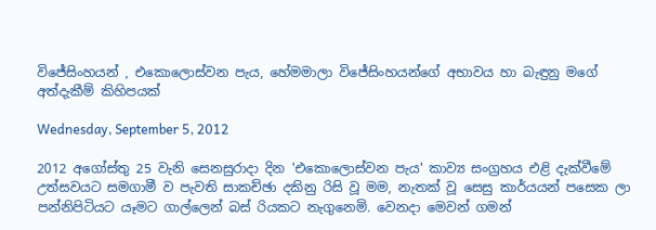විජේසිංහයන් , එකොලොස්වන පැය, හේමමාලා විජේසිංහයන්ගේ අභාවය හා බැඳුනු මගේ අත්දැකීම් කිහිපයක්

Wednesday, September 5, 2012

2012 අගෝස්තු 25 වැනි සෙනසුරාදා දින 'එකොලොස්වන පැය' කාව්‍ය සංග්‍රහය එළි දැක්වීමේ උත්සවයට සමගාමී ව පැවති සාකච්ඡා දකිනු රිසි වූ මම, නැතක් වූ සෙසු කාර්යයන් පසෙක ලා පන්නිපිටියට යෑමට ගාල්ලෙන් බස් රියකට නැගුනෙමි. වෙනදා මෙවන් ගමන්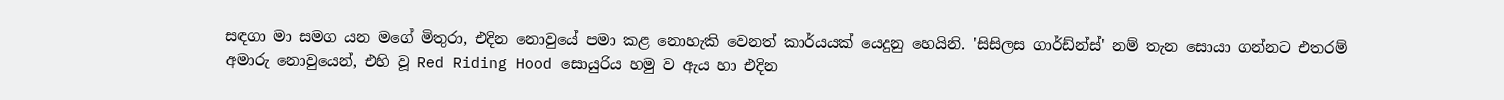සඳගා මා සමග යන මගේ මිතුරා, එදින නොවුයේ පමා කළ නොහැකි වෙනත් කාර්යයක් යෙදුනු හෙයිනි. 'සිසිලස ගාර්ඩ්න්ස්' නම් තැන සොයා ගන්නට එතරම් අමාරු නොවුයෙන්, එහි වූ Red Riding Hood සොයුරිය හමු ව ඇය හා එදින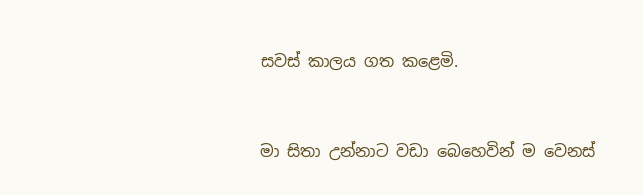සවස් කාලය ගත කළෙමි.


මා සිතා උන්නාට වඩා බෙහෙවින් ම වෙනස්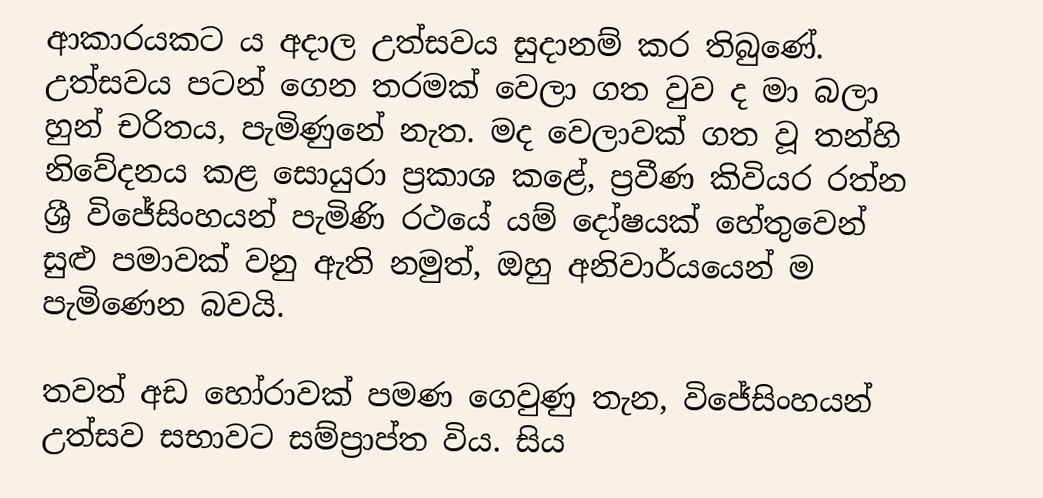ආකාරයකට ය අදාල උත්සවය සුදානම් කර තිබුණේ. උත්සවය පටන් ගෙන තරමක් වෙලා ගත වුව ද මා බලා හුන් චරිතය, පැමිණුනේ නැත. මද වෙලාවක් ගත වූ තන්හි නිවේදනය කළ සොයුරා ප්‍රකාශ කළේ, ප්‍රවීණ කිවියර රත්න ශ්‍රී විජේසිංහයන් පැමිණි රථයේ යම් දෝෂයක් හේතුවෙන් සුළු පමාවක් වනු ඇති නමුත්, ඔහු අනිවාර්යයෙන් ම පැමිණෙන බවයි.

තවත් අඩ හෝරාවක් පමණ ගෙවුණු තැන, විජේසිංහයන් උත්සව සභාවට සම්ප්‍රාප්ත විය. සිය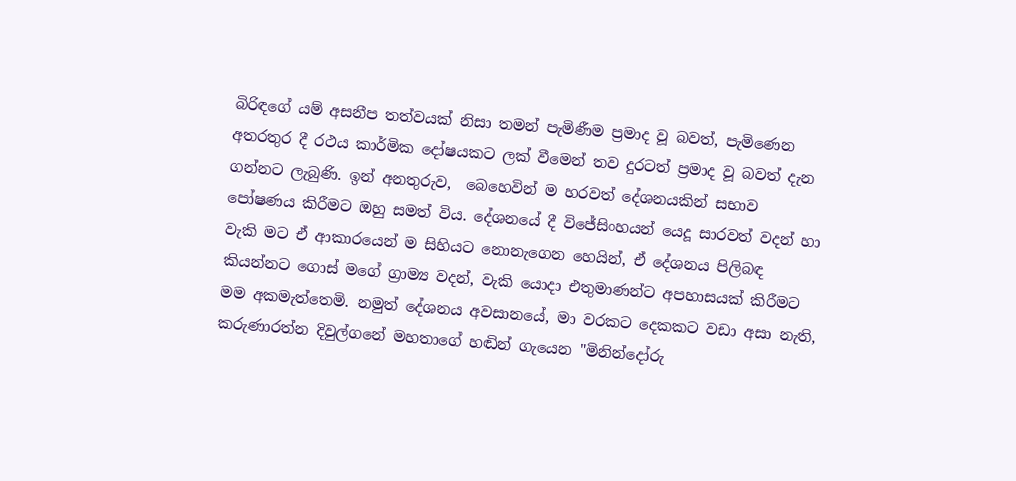බිරිඳගේ යම් අසනීප තත්වයක් නිසා තමන් පැමිණීම ප්‍රමාද වූ බවත්, පැමිණෙන අතරතුර දී රථය කාර්මික දෝෂයකට ලක් වීමෙන් තව දුරටත් ප්‍රමාද වූ බවත් දැන ගන්නට ලැබුණි. ඉන් අනතුරුව,  බෙහෙවින් ම හරවත් දේශනයකින් සභාව පෝෂණය කිරීමට ඔහු සමත් විය. දේශනයේ දී විජේසිංහයන් යෙදූ සාරවත් වදන් හා වැකි මට ඒ ආකාරයෙන් ම සිහියට නොනැගෙන හෙයින්, ඒ දේශනය පිලිබඳ කියන්නට ගොස් මගේ ග්‍රාම්‍ය වදන්, වැකි යොදා එතුමාණන්ට අපහාසයක් කිරීමට මම අකමැත්තෙමි. නමුත් දේශනය අවසානයේ, මා වරකට දෙකකට වඩා අසා නැති, කරුණාරත්න දිවුල්ගනේ මහතාගේ හඬින් ගැයෙන "මිනින්දෝරු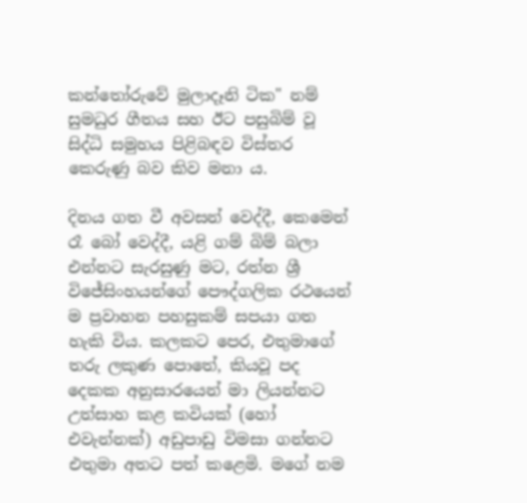කන්තෝරුවේ මුලාදෑනි ටික" නම් සුමධුර ගීතය සහ ඊට පසුබිම් වූ සිද්ධි සමුහය පිළිබඳව විස්තර කෙරුණු බව කිව මනා ය.

දිනය ගත වී අවසන් වෙද්දී, කෙමෙන් රෑ බෝ වෙද්දී, යළි ගම් බිම් බලා එන්නට සැරසුණු මට, රත්න ශ්‍රී විජේසිංහයන්ගේ පෞද්ගලික රථයෙන් ම ප්‍රවාහන පහසුකම් සපයා ගත හැකි විය. කලකට පෙර, එතුමාගේ තරු ලකුණ පොතේ, කියවූ පද දෙකක අනුසාරයෙන් මා ලියන්නට උත්සාහ කළ කවියක් (හෝ එවැන්නක්) අඩුපාඩු විමසා ගන්නට එතුමා අතට පත් කළෙමි. මගේ නම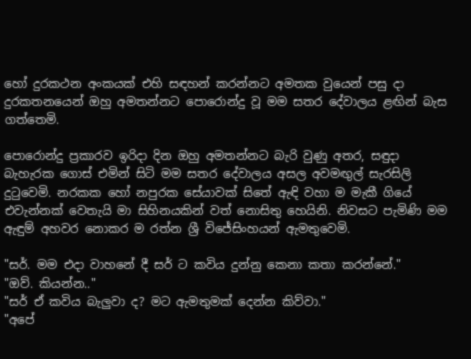හෝ දුරකථන අංකයක් එහි සඳහන් කරන්නට අමතක වුයෙන් පසු දා දුරකතනයෙන් ඔහු අමතන්නට පොරොන්දු වූ මම සතර දේවාලය ළඟින් බැස ගත්තෙමි.

පොරොන්දු ප්‍රකාරව ඉරිදා දින ඔහු අමතන්නට බැරි වුණු අතර, සඳුදා බැහැරක ගොස් එමින් සිටි මම සතර දේවාලය අසල අවමඟුල් සැරසිලි දුටුවෙමි. නරකක හෝ නපුරක සේයාවක් සිතේ ඇඳි වහා ම මැකී ගියේ එවැන්නක් වෙතැයි මා සිහිනයකින් වත් නොසිතු හෙයිනි. නිවසට පැමිණි මම ඇඳුම් අහවර නොකර ම රත්න ශ්‍රී විජේසිංහයන් ඇමතුවෙමි.

"සර්. මම එදා වාහනේ දී සර් ට කවිය දුන්නු කෙනා කතා කරන්නේ."
"ඔව්. කියන්න.."
"සර් ඒ කවිය බැලුවා ද? මට ඇමතුමක් දෙන්න කිව්වා."
"අපේ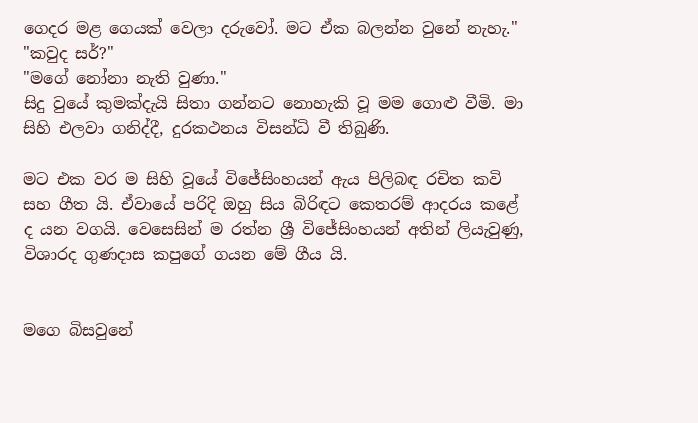ගෙදර මළ ගෙයක් වෙලා දරුවෝ. මට ඒක බලන්න වුනේ නැහැ."
"කවුද සර්?"
"මගේ නෝනා නැති වුණා."
සිදු වුයේ කුමක්දැයි සිතා ගන්නට නොහැකි වූ මම ගොළු වීමි. මා සිහි එලවා ගනිද්දී, දුරකථනය විසන්ධි වී තිබුණි.

මට එක වර ම සිහි වූයේ විජේසිංහයන් ඇය පිලිබඳ රචිත කවි සහ ගීත යි. ඒවායේ පරිදි ඔහු සිය බිරිඳට කෙතරම් ආදරය කළේ ද යන වගයි. වෙසෙසින් ම රත්න ශ්‍රී විජේසිංහයන් අතින් ලියැවුණු, විශාරද ගුණදාස කපුගේ ගයන මේ ගීය යි.


මගෙ බිසවුනේ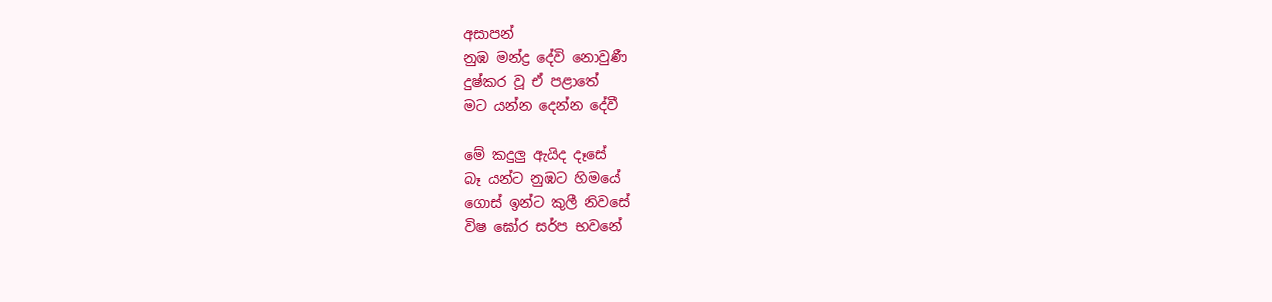අසාපන්
නුඹ මන්ද්‍ර දේවි නොවුණී
දුෂ්කර වූ ඒ පළාතේ
මට යන්න දෙන්න දේවී

මේ කදුලු ඇයිද දෑසේ
බෑ යන්ට නුඹට හිමයේ
ගොස් ඉන්ට කුලී නිවසේ
විෂ ඝෝර සර්ප භවනේ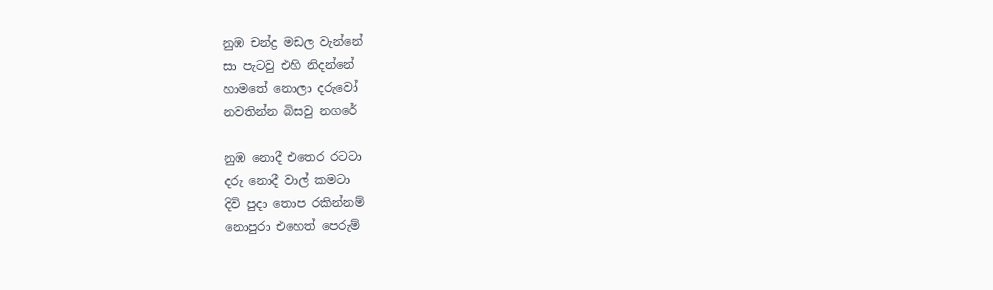නුඹ චන්ද්‍ර මඩල වැන්නේ
සා පැටවු එහි නිදන්නේ
හාමතේ නොලා දරුවෝ
නවතින්න බිසවු නගරේ

නුඹ නොදී එතෙර රටටා‍
දරු නොදී වාල් කමටා
දිවි පුදා තොප රකින්නම්
නොපුරා ‍එහෙත් පෙරුම්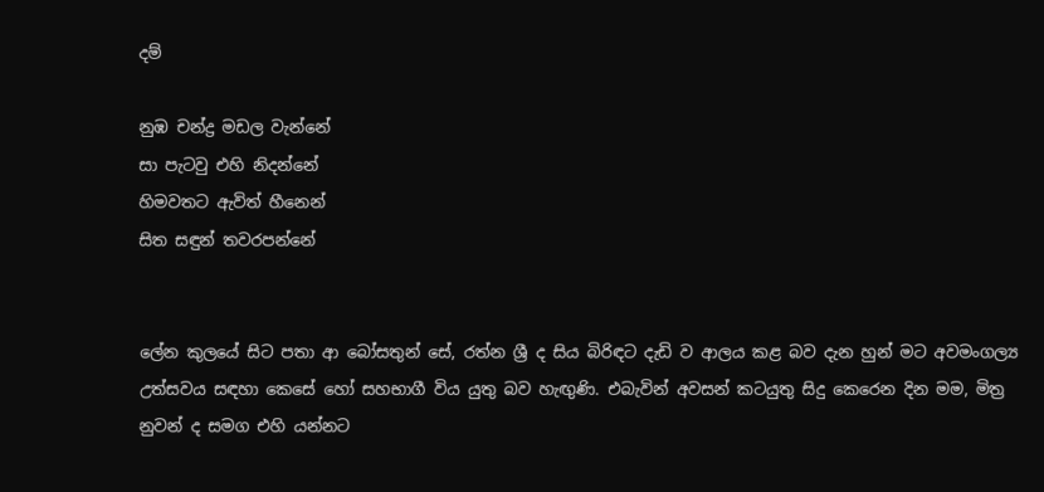දම්

නුඹ චන්ද්‍ර මඩල වැන්නේ
සා පැටවු එහි නිදන්නේ
හිමවතට ඇවිත් හීනෙන්
සිත සඳුන් තවරපන්නේ


ලේන කුලයේ සිට පතා ආ බෝසතුන් සේ, රත්න ශ්‍රී ද සිය බිරිඳට දැඩි ව ආලය කළ බව දැන හුන් මට අවමංගල්‍ය උත්සවය සඳහා කෙසේ හෝ සහභාගී විය යුතු බව හැඟුණි. එබැවින් අවසන් කටයුතු සිදු කෙරෙන දින මම, මිත්‍ර නුවන් ද සමග එහි යන්නට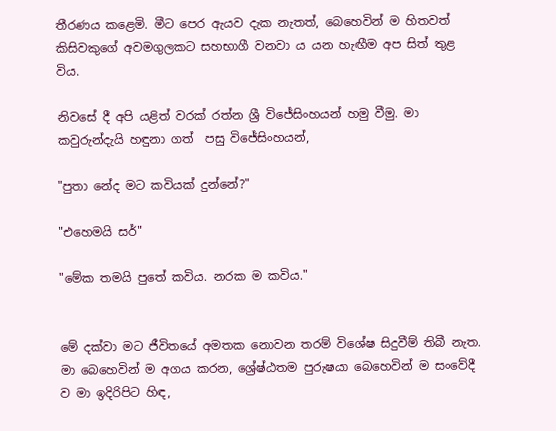තීරණය කළෙමි. මීට පෙර ඇයව දැක නැතත්, බෙහෙවින් ම හිතවත් කිසිවකුගේ අවමගුලකට සහභාගී වනවා ය යන හැඟීම අප සිත් තුළ විය.

නිවසේ දී අපි යළිත් වරක් රත්න ශ්‍රී විජේසිංහයන් හමු වීමු. මා කවුරුන්දැයි හඳුනා ගත්  පසු විජේසිංහයන්,

"පුතා නේද මට කවියක් දුන්නේ?"

"එහෙමයි සර්"

"මේක තමයි පුතේ කවිය. නරක ම කවිය."


මේ දක්වා මට ජීවිතයේ අමතක නොවන තරම් විශේෂ සිදුවීම් තිබී නැත.  මා බෙහෙවින් ම අගය කරන, ශ්‍රේෂ්ඨතම පුරුෂයා බෙහෙවින් ම සංවේදී ව මා ඉදිරිපිට හිඳ,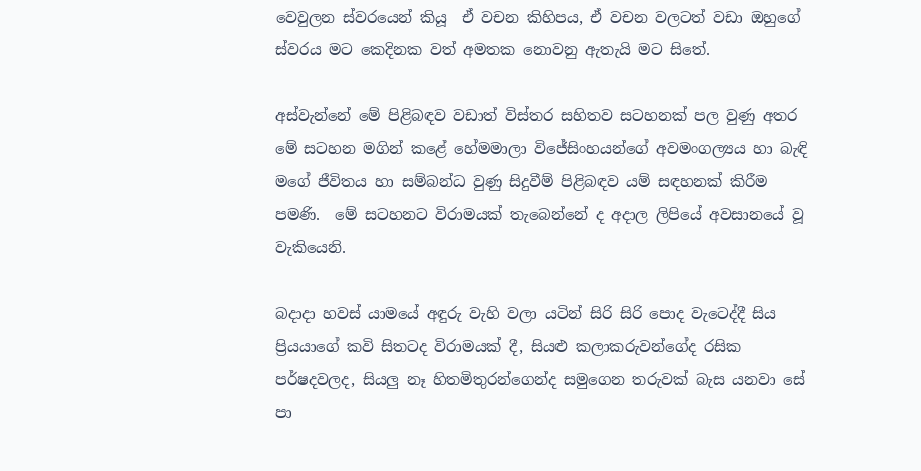වෙවුලන ස්වරයෙන් කියූ  ඒ වචන කිහිපය, ඒ වචන වලටත් වඩා ඔහුගේ ස්වරය මට කෙදිනක වත් අමතක නොවනු ඇතැයි මට සිතේ.

අස්වැන්නේ මේ පිළිබඳව වඩාත් විස්තර සහිතව සටහනක් පල වුණු අතර මේ සටහන මගින් කළේ හේමමාලා විජේසිංහයන්ගේ අවමංගල්‍යය හා බැඳි මගේ ජීවිතය හා සම්බන්ධ වුණු සිදුවීම් පිළිබඳව යම් සඳහනක් කිරීම පමණි.  මේ සටහනට විරාමයක් තැබෙන්නේ ද අදාල ලිපියේ අවසානයේ වූ වැකියෙනි.

බදාදා හවස් යාමයේ අඳුරු වැහි වලා යටින් සිරි සිරි පොද වැටෙද්දී සිය ප්‍රියයාගේ කවි සිතටද විරාමයක් දී, සියළු කලාකරුවන්ගේද රසික පර්ෂදවලද, සියලු නෑ හිතමිතුරන්ගෙන්ද සමුගෙන තරුවක් බැස යනවා සේ පා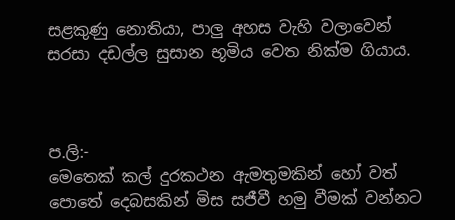සළකුණු නොතියා, පාලු අහස වැහි වලාවෙන් සරසා දඩල්ල සුසාන භූමිය වෙත නික්ම ගියාය.



ප.ලි:-
මෙතෙක් කල් දුරකථන ඇමතුමකින් හෝ වත් පොතේ දෙබසකින් මිස සජීවී හමු වීමක් වන්නට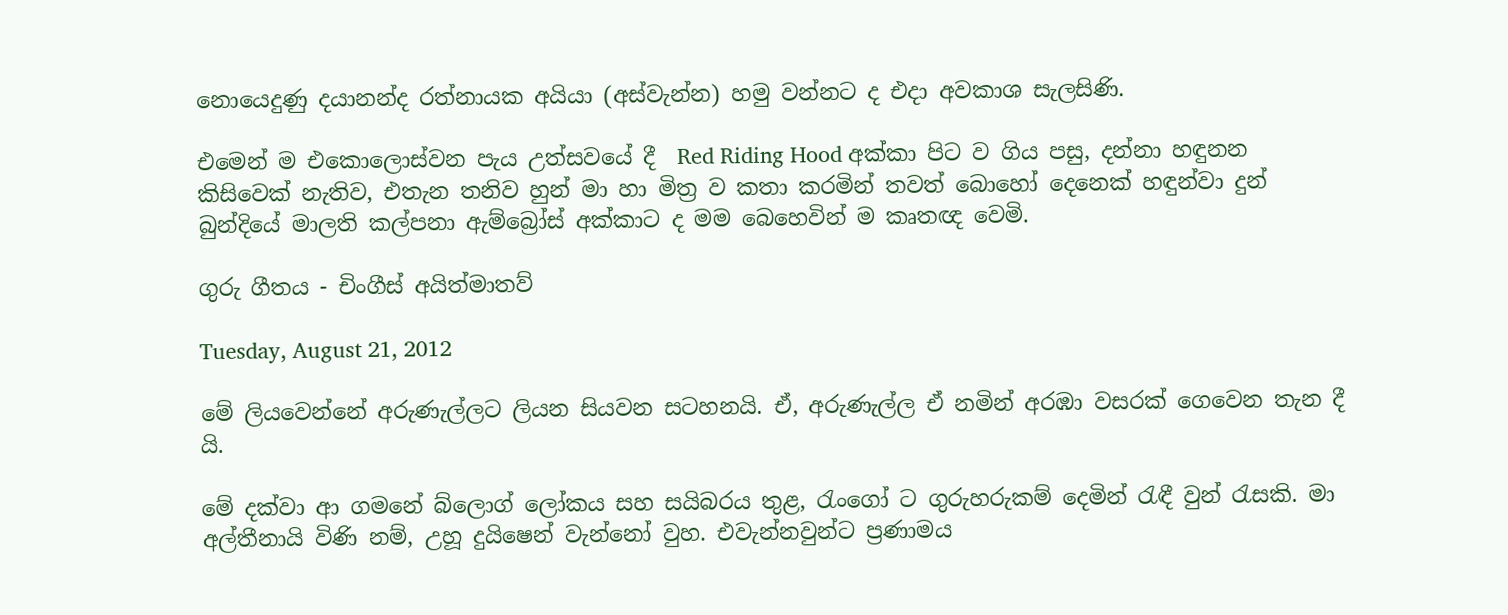නොයෙදුණු දයානන්ද රත්නායක අයියා (අස්වැන්න) හමු වන්නට ද එදා අවකාශ සැලසිණි.

එමෙන් ම එකොලොස්වන පැය උත්සවයේ දී  Red Riding Hood අක්කා පිට ව ගිය පසු, දන්නා හඳුනන කිසිවෙක් නැතිව, එතැන තනිව හුන් මා හා මිත්‍ර ව කතා කරමින් තවත් බොහෝ දෙනෙක් හඳුන්වා දුන් බුන්දියේ මාලති කල්පනා ඇම්බ්‍රෝස් අක්කාට ද මම බෙහෙවින් ම කෘතඥ වෙමි.

ගුරු ගීතය - චිංගීස් අයිත්මාතව්

Tuesday, August 21, 2012

මේ ලියවෙන්නේ අරුණැල්ලට ලියන සියවන සටහනයි. ඒ, අරුණැල්ල ඒ නමින් අරඹා වසරක් ගෙවෙන තැන දී යි.

මේ දක්වා ආ ගමනේ බ්ලොග් ලෝකය සහ සයිබරය තුළ, රැංගෝ ට ගුරුහරුකම් දෙමින් රැඳී වුන් රැසකි. මා අල්තීනායි විණි නම්, උහූ දුයිෂෙන් වැන්නෝ වුහ. එවැන්නවුන්ට ප්‍රණාමය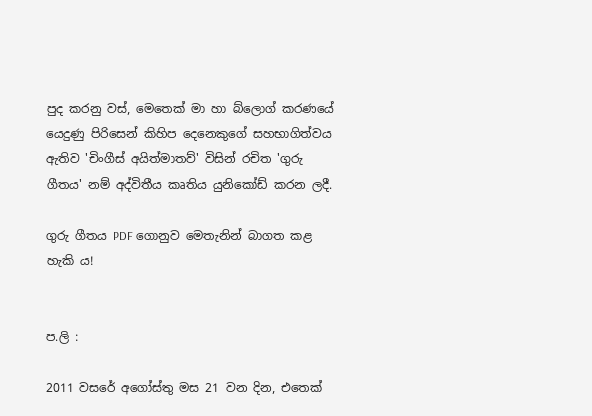පුද කරනු වස්, මෙතෙක් මා හා බ්ලොග් කරණයේ යෙදුණු පිරිසෙන් කිහිප දෙනෙකුගේ සහභාගිත්වය ඇතිව 'චිංගීස් අයිත්මාතව්' විසින් රචිත 'ගුරු ගීතය' නම් අද්විතීය කෘතිය යුනිකෝඩ් කරන ලදී.

ගුරු ගීතය PDF ගොනුව මෙතැනින් බාගත කළ හැකි ය!


ප.ලි :

2011 වසරේ අගෝස්තු මස 21 වන දින, එතෙක්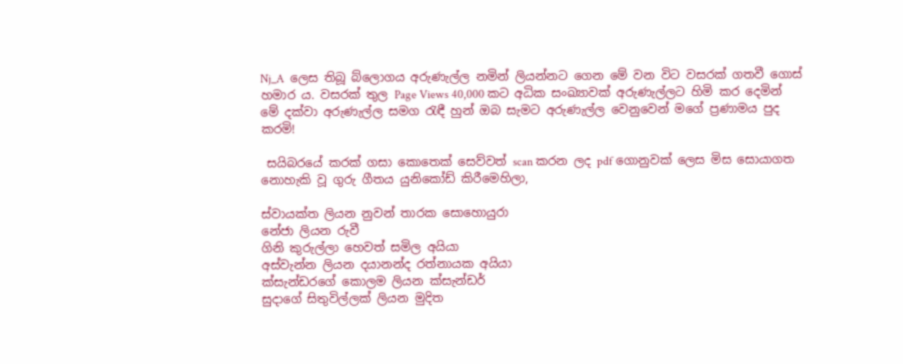Nj_A  ලෙස තිබූ බ්ලොගය අරුණැල්ල නමින් ලියන්නට ගෙන මේ වන විට වසරක් ගතවී ගොස් හමාර ය. වසරක් තුල Page Views 40,000 කට අධික සංඛ්‍යාවක් අරුණැල්ලට හිමි කර දෙමින් මේ දක්වා අරුණැල්ල සමග රැඳී හුන් ඔබ සැමට අරුණැල්ල වෙනුවෙන් මගේ ප්‍රණාමය පුද කරමි!

 සයිබරයේ කරක් ගසා කොතෙක් සෙව්වත් scan කරන ලද pdf ගොනුවක් ලෙස මිස සොයාගත නොහැකි වූ ගුරු ගීතය යුනිකෝඩ් කිරීමෙහිලා,

ස්වායක්ත ලියන නුවන් තාරක සොහොයුරා
නේජා ලියන රුවී
ගිනි කුරුල්ලා හෙවත් සමිල අයියා
අස්වැන්න ලියන දයානන්ද රත්නායක අයියා
ක්සැන්ඩරගේ කොලම ලියන ක්සැන්ඩර්
සුදාගේ සිතුවිල්ලක් ලියන මුදිත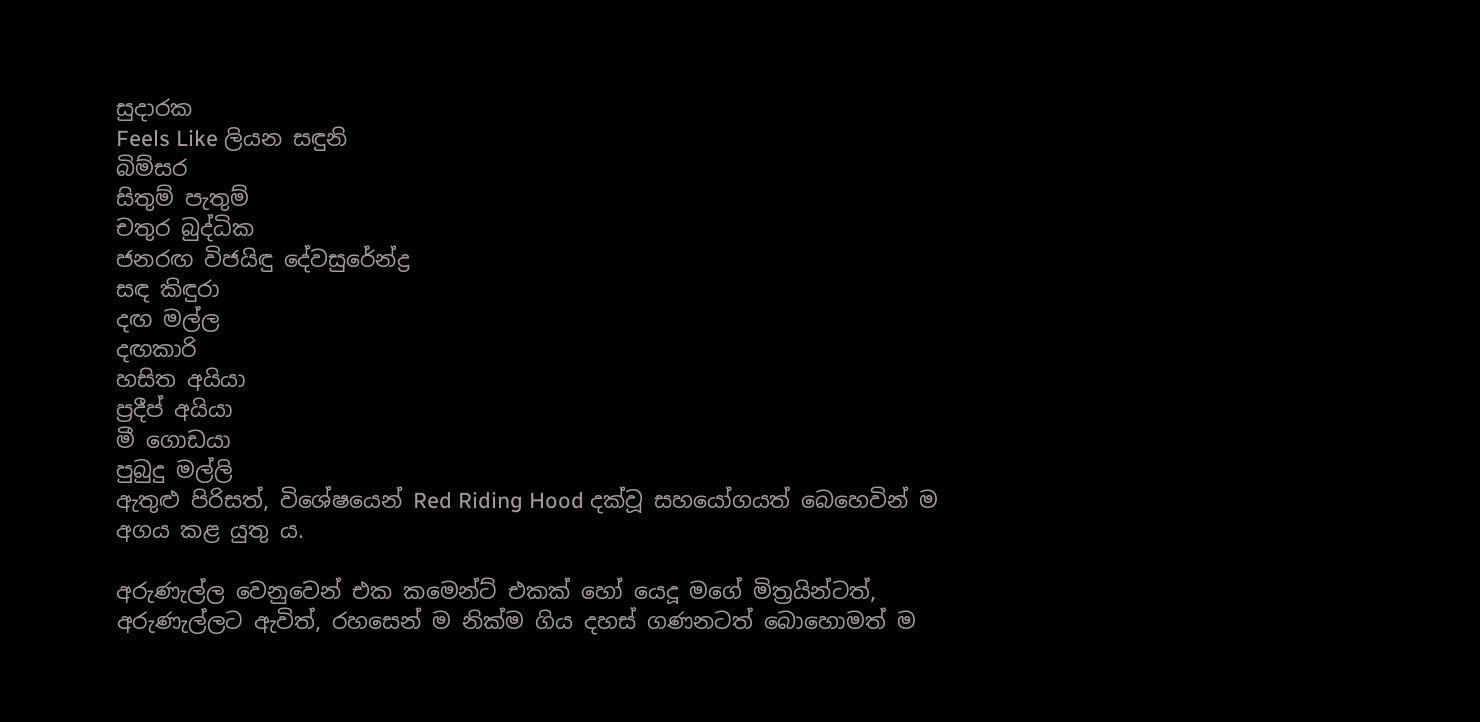සුදාරක
Feels Like ලියන සඳුනි
බිම්සර
සිතුම් පැතුම්
චතුර බුද්ධික
ජනරඟ විජයිඳු දේවසුරේන්ද්‍ර
සඳ කිඳුරා
දඟ මල්ල
දඟකාරි
හසිත අයියා
ප්‍රදීප් අයියා
මී ගොඩයා
පුබුදු මල්ලි
ඇතුළු පිරිසත්, විශේෂයෙන් Red Riding Hood දක්වූ සහයෝගයත් බෙහෙවින් ම අගය කළ යුතු ය.

අරුණැල්ල වෙනුවෙන් එක කමෙන්ට් එකක් හෝ යෙදූ මගේ මිත්‍රයින්ටත්, අරුණැල්ලට ඇවිත්, රහසෙන් ම නික්ම ගිය දහස් ගණනටත් බොහොමත් ම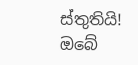ස්තුතියි! ඔබේ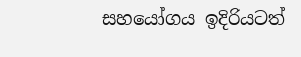සහයෝගය ඉදිරියටත්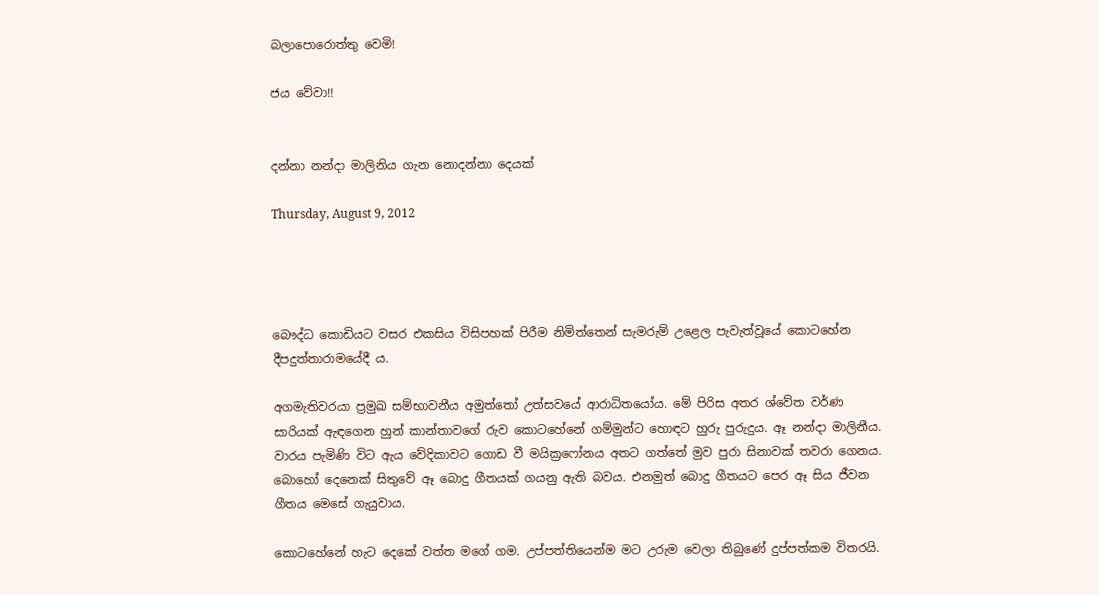බලාපොරොත්තු වෙමි!

ජය වේවා!!


දන්නා නන්දා මාලිනිය ගැන නොදන්නා දෙයක්

Thursday, August 9, 2012




බෞද්ධ කොඩියට වසර එකසිය විසිපහක් පිරීම නිමිත්තෙන් සැමරුම් උළෙල පැවැත්වූයේ කොටහේන දීපදුත්තාරාමයේදී ය.

අගමැතිවරයා ප්‍රමුඛ සම්භාවනීය අමුත්තෝ උත්සවයේ ආරාධිතයෝය. මේ පිරිස අතර ශ්වේත වර්ණ සාරියක් ඇඳගෙන හුන් කාන්තාවගේ රුව කොටහේනේ ගම්මුන්ට හොඳට හුරු පුරුදුය. ඈ නන්දා මාලිනීය. වාරය පැමිණි විට ඇය වේදිකාවට ගොඩ වී මයික්‍රෆෝනය අතට ගත්තේ මුව පුරා සිනාවක් තවරා ගෙනය. බොහෝ දෙනෙක් සිතුවේ ඈ බොදු ගීතයක් ගයනු ඇති බවය. එනමුත් බොදු ගීතයට පෙර ඈ සිය ජීවන ගීතය මෙසේ ගැයුවාය.

කොටහේනේ හැට දෙකේ වත්ත මගේ ගම. උප්පත්තියෙන්ම මට උරුම වෙලා තිබුණේ දුප්පත්කම විතරයි.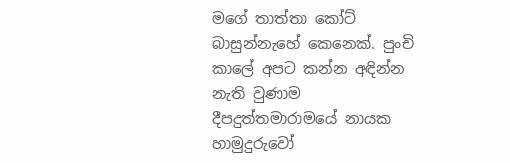මගේ තාත්තා කෝට් බාසුන්නැහේ කෙනෙක්. පුංචි කා‍ලේ අපට කන්න අඳින්න නැති වුණාම දීපදුත්තමාරාමයේ නායක හාමුදුරුවෝ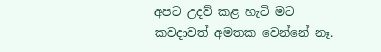අපට උදව් කළ හැටි මට කවදාවත් අමතක වෙන්නේ නෑ.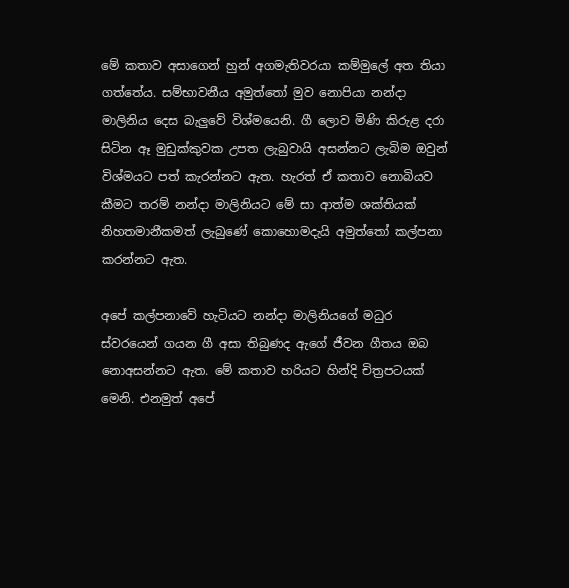මේ කතාව අසාගෙන් හුන් අගමැතිවරයා කම්මු‍ලේ අත තියා ගත්තේය. සම්භාවනීය අමුත්තෝ මුව නොපියා නන්දා මාලිනිය දෙස බැලුවේ විශ්මයෙනි. ගී ලොව මිණි කිරුළ දරා සිටින ඈ මුඩුක්කුවක උපත ලැබුවායි අසන්නට ලැබිම ඔවුන් විශ්මයට පත් කැරන්නට ඇත. හැරත් ඒ කතාව නොබියව කීමට තරම් නන්දා මාලිනියට මේ සා ආත්ම ශක්තියක් නිහතමානීකමත් ලැබුණේ කොහොමදැයි අමුත්තෝ කල්පනා කරන්නට ඇත.

අපේ කල්පනාවේ හැටියට නන්දා මාලිනියගේ මධුර ස්වරයෙන් ගයන ගී අසා තිබුණද ඇගේ ජීවන ගීතය ඔබ නොඅසන්නට ඇත. මේ කතාව හරියට හින්දි චිත්‍රපටයක් මෙනි. එනමුත් අපේ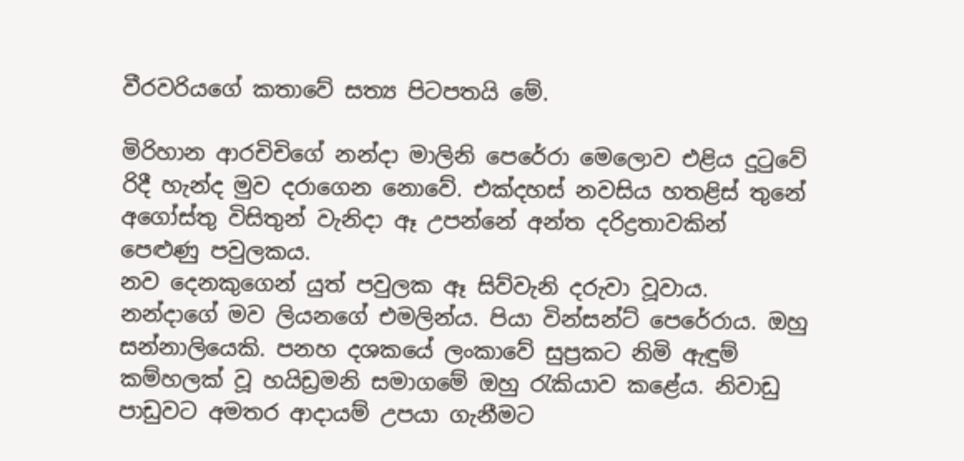වීරවරියගේ කතාවේ සත්‍ය පිටපතයි මේ.

මිරිහාන ආරචිචිගේ නන්දා මාලිනි පෙරේරා මෙලොව එළිය දුටුවේ රිදී හැන්ද මුව දරාගෙන නොවේ. එක්දහස් නවසිය හතළිස් තුනේ අගෝස්තු විසිතුන් වැනිදා ඈ උපන්නේ අන්ත දරිද්‍රතාවකින් පෙළුණු පවුලකය.
නව දෙනකුගෙන් යුත් පවුලක ඈ සිව්වැනි දරුවා වූවාය. නන්දාගේ මව ලියනගේ එමලින්ය. පියා වින්සන්ට් පෙරේරාය. ඔහු සන්නාලියෙකි. පනහ දශකයේ ලංකාවේ සුප්‍රකට නිමි ඇඳුම් කම්හලක් වූ හයිඩ්‍රමනි සමාගමේ ඔහු රැකියාව කළේය. නිවාඩු පාඩුවට අමතර ආදායම් උපයා ගැනීමට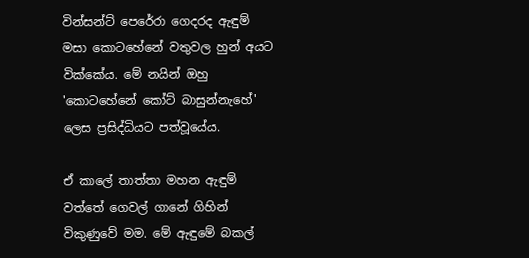වින්සන්ට් පෙරේරා ගෙදරද ඇඳුම් මසා කොටහේනේ වතුවල හුන් අයට වික්කේය. මේ නයින් ඔහු 'කොටහේනේ කෝට් බාසුන්නැහේ' ලෙස ප්‍රසිද්ධියට පත්වූයේය.

ඒ කා‍ලේ තාත්තා මහන ඇඳුම් වත්තේ ගෙවල් ගානේ ගිහින් විකුණුවේ මම. මේ ඇඳුමේ බකල්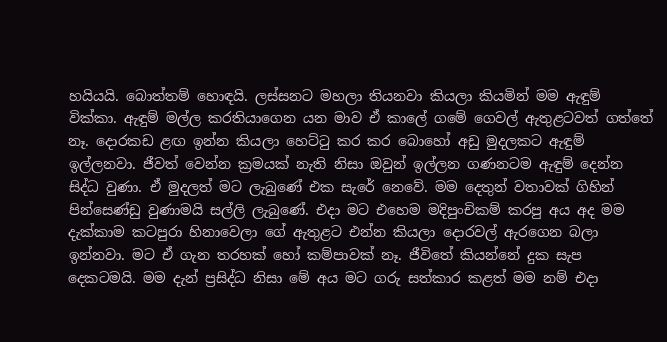හයියයි. බොත්තම් හොඳයි. ලස්සනට මහලා තියනවා කියලා කියමින් මම ඇඳුම් වික්කා. ඇඳුම් මල්ල කරතියාගෙන යන මාව ඒ කා‍ලේ ගමේ ගෙවල් ඇතුළටවත් ගත්තේ නෑ. දොරකඩ ළඟ ඉන්න කියලා හෙට්ටු කර කර බොහෝ අඩු මුදලකට ඇඳුම් ඉල්ලනවා. ජීවත් වෙන්න ක්‍රමයක් නැති නිසා ඔවුන් ඉල්ලන ගණනටම ඇඳුම් දෙන්න සිද්ධ වුණා. ඒ මුදලත් මට ලැබුණේ එක සැරේ නෙවේ. මම දෙතුන් වතාවක් ගිහින් පින්සෙණ්ඩු වුණාමයි සල්ලි ලැබුණේ. එදා මට එහෙම මදිපුංචිකම් කරපු අය අද මම දැක්කාම කටපුරා හිනාවෙලා ගේ ඇතුළට එන්න කියලා දොරවල් ඇරගෙන බලා ඉන්නවා. මට ඒ ගැන තරහක් හෝ කම්පාවක් නෑ. ජීවිතේ කියන්නේ දුක සැප දෙකටමයි. මම දැන් ප්‍රසිද්ධ නිසා මේ අය මට ගරු සත්කාර කළත් මම නම් එදා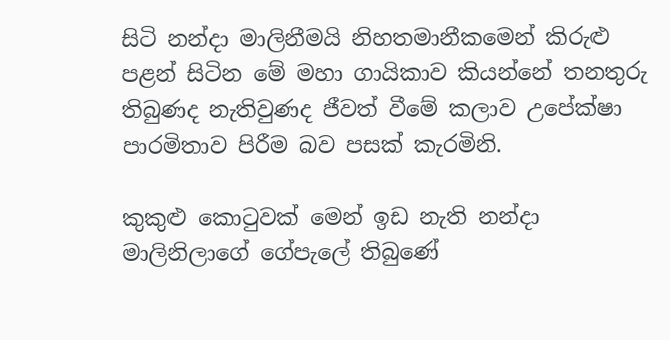සිටි නන්දා මාලිනීමයි නිහතමානීකමෙන් කිරුළු පළන් සිටින මේ මහා ගායිකාව කියන්නේ තනතුරු තිබුණද නැතිවුණද ජීවත් වීමේ කලාව උපේක්ෂා පාරමිතාව පිරීම බව පසක් කැරමිනි.

කුකුළු කොටුවක් මෙන් ඉඩ නැති නන්දා මාලිනිලාගේ ගේපැ‍ලේ තිබුණේ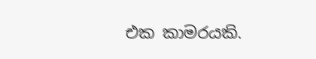එක කාමරයකි.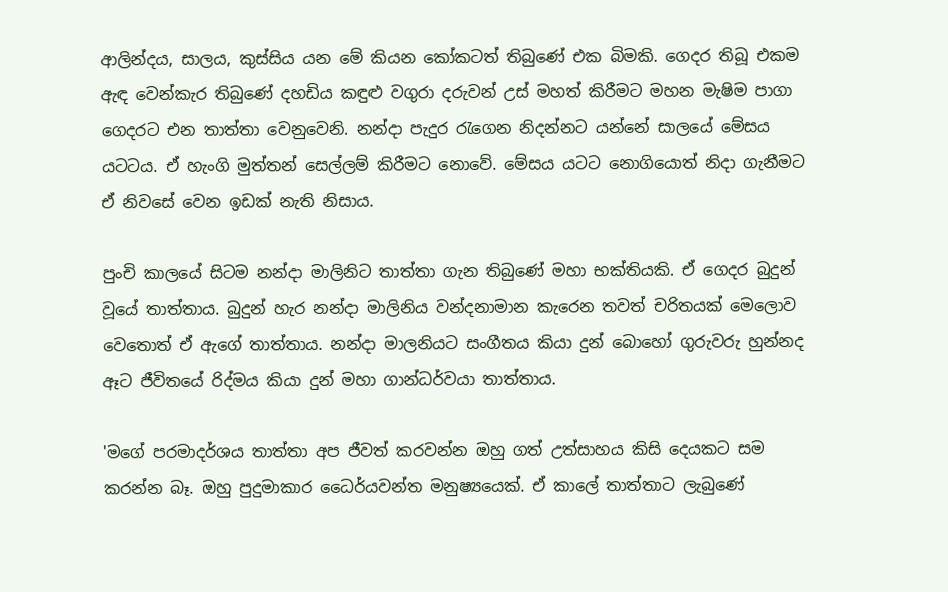ආලින්දය, සාලය, කුස්සිය යන මේ කියන කෝකටත් තිබුණේ එක බිමකි. ගෙදර තිබූ එකම ඇඳ වෙන්කැර තිබුණේ දහඩිය කඳුළු වගුරා දරුවන් උස් මහත් කිරීමට මහන මැෂිම පාගා ගෙදරට එන තාත්තා වෙනුවෙනි. නන්දා පැදුර රැගෙන නිදන්නට යන්නේ සාලයේ මේසය යටටය. ඒ හැංගි මුත්තන් සෙල්ලම් කිරීමට නොවේ. මේසය යටට නොගියොත් නිදා ගැනීමට ඒ නිවසේ වෙන ඉඩක් නැති නිසාය.

පුංචි කාලයේ සිටම නන්දා මාලිනිට තාත්තා ගැන තිබුණේ මහා භක්තියකි. ඒ ගෙදර බුදුන් වූයේ තාත්තාය. බුදුන් හැර නන්දා මාලිනිය වන්දනාමාන කැරෙන තවත් චරිතයක් මෙලොව වෙතොත් ඒ ඇගේ තාත්තාය. නන්දා මාලනියට සංගීතය කියා දුන් බොහෝ ගුරුවරු හුන්නද ඈට ජීවිතයේ රිද්මය කියා දුන් මහා ගාන්ධර්වයා තාත්තාය.

'මගේ පරමාදර්ශය තාත්තා අප ජීවත් කරවන්න ඔහු ගත් උත්සාහය කිසි දෙයකට සම කරන්න බෑ. ඔහු පුදුමාකාර ධෛර්යවන්ත මනුෂ්‍යයෙක්. ඒ කා‍ලේ තාත්තාට ලැබුණේ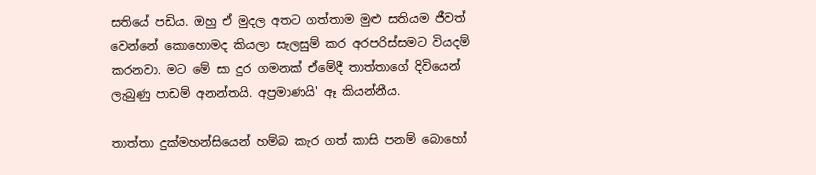සතියේ පඩිය. ඔහු ඒ මුදල අතට ගත්තාම මුළු සතියම ජීවත් වෙන්නේ කොහොමද කියලා සැලසුම් කර අරපරිස්සමට වියදම් කරනවා. මට මේ සා දුර ගමනක් ඒමේදී තාත්තාගේ දිවියෙන් ලැබුණු පාඩම් අනන්තයි. අප්‍රමාණයි' ඈ කියන්නීය.

තාත්තා දුක්මහන්සියෙන් හම්බ කැර ගත් කාසි පනම් බොහෝ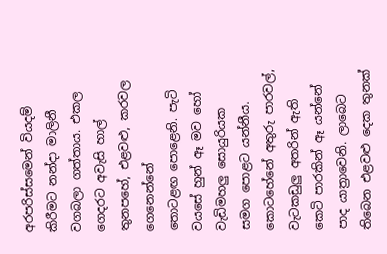අරපරිස්සමෙන් වියදම් කිරීමට නන්දා මාලිනී වගබලා ගත්තාය. එකල ගෙදරට අවැසි හාල් තුනපහේ, එළවළු, කරවල ගෙනෙන්නේ තොටළඟ ‍පොළෙනි. පැටි වයසේ හුන් ඈ මව හෝ වැඩිමහලු සොයුරියක සමග ‍පොළට යන්නීය. කොටහේනේ අතුරු පාරවල්, වැටකඩුලු අතරින් ඇති කෙටි පාරකින් ඈ යන්නේ පාද යාත්‍රාවෙනි. ලාබෙට තිබෙන එළවළු දෙක තුනක්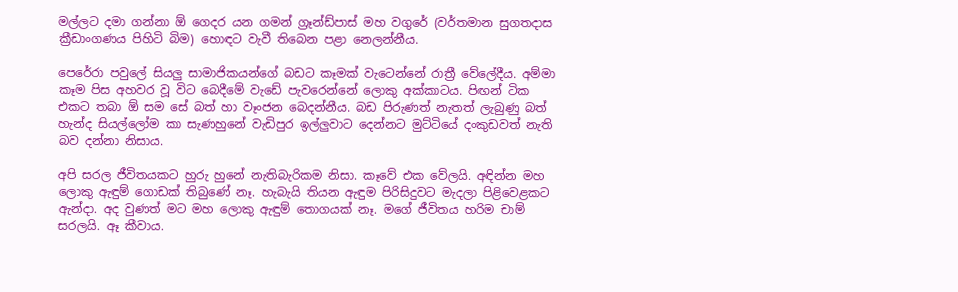මල්ලට දමා ගන්නා ඕ ගෙදර යන ගමන් ග්‍රෑන්ඩ්පාස් මහ වගුරේ (වර්තමාන සුගතදාස ක්‍රීඩාංගණය පිහිටි බිම) හොඳට වැවී තිබෙන පළා නෙලන්නීය.

පෙරේරා පවු‍ලේ සියලු සාමාජිකයන්ගේ බඩට කෑමක් වැටෙන්නේ රාත්‍රී වේ‍ලේදීය. අම්මා කෑම පිස අහවර වූ විට බෙදීමේ වැඩේ පැවරෙන්නේ ලොකු අක්කාටය. පිඟන් ටික එකට තබා ඕ සම සේ බත් හා වෑංජන බෙදන්නීය. බඩ පිරුණත් නැතත් ලැබුණු බත් හැන්ද සියල්ලෝම කා සැණහුනේ වැඩිපුර ඉල්ලුවාට දෙන්නට මුට්ටියේ දංකුඩවත් නැති බව දන්නා නිසාය.

අපි සරල ජීවිතයකට හුරු හුනේ නැතිබැරිකම නිසා. කෑවේ එක වේලයි. අඳින්න මහ ලොකු ඇඳුම් ගොඩක් තිබුණේ නෑ. හැබැයි තියන ඇඳුම පිරිසිදුවට මැදලා පිළිවෙළකට ඇන්දා. අද වුණත් මට මහ ලොකු ඇඳුම් තොගයක් නෑ. මගේ ජීවිතය හරිම චාම් සරලයි. ඈ කීවාය.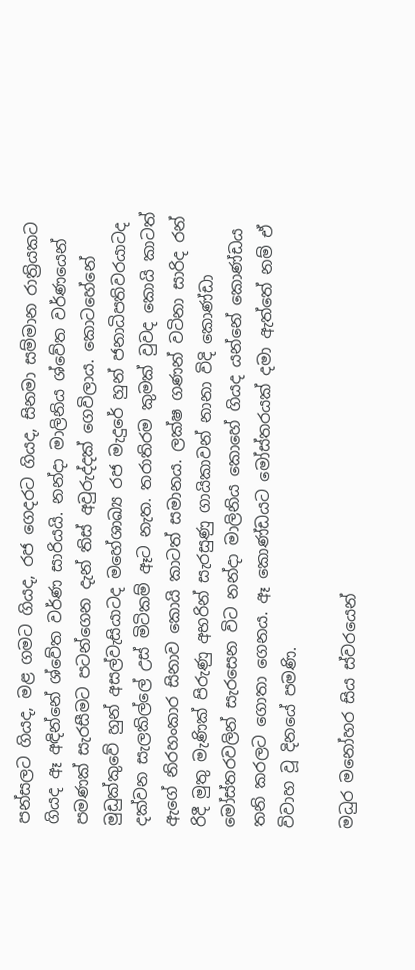පන්සලට ගියද, මළ ගමට ගියද, රජ ගෙදරට ගියද, සිනමා සම්මාන රාත්‍රියකට ගියද ඈ අඳින්නේ ශ්වේත වර්ණ සාරියයි. නන්දා මාලිනිය ශ්වේත වර්ණයෙන් පමණක් සැරසීමට පටන්ගෙන දැන් තිස් අවුරුද්දක් ගෙවිලාය. කොටහේනේ මුඩුක්කුවේ හුන් අසල්වැසියාටද මහේශාඛ්‍ය රජ මැදුරේ හුන් ජනාධිපතිවරයාටද දක්වන සැලකිල්‍ලේ උස් මිටිකම් ඈට නැත. තරාතිරම කුමක් වුවද කොයි කාටත් ඇගේ නිරහංකාර සිනාව කොයි කාටත් සමානය. ලක්ෂ ගණන් වටිනා සාරිද රන් රිදී මුතු මැණික් පිරුණු අභරින් සැරසුණු ගායිකාවන් නානා විදි කොණ්ඩා මෝස්තරවලින් සැරසෙන විට නන්දා මාලිනිය කොහේ ගියද යන්නේ කොණ්ඩය තනි කරලට ගොතා ගෙනය. ඈ කොණ්ඩයට මෝස්තරයක් දමා ඇත්තේ නම් ඒ විවාහ වූ දිනයේ පමණි.

මධුර මනෝහර සිය ස්වරයෙන්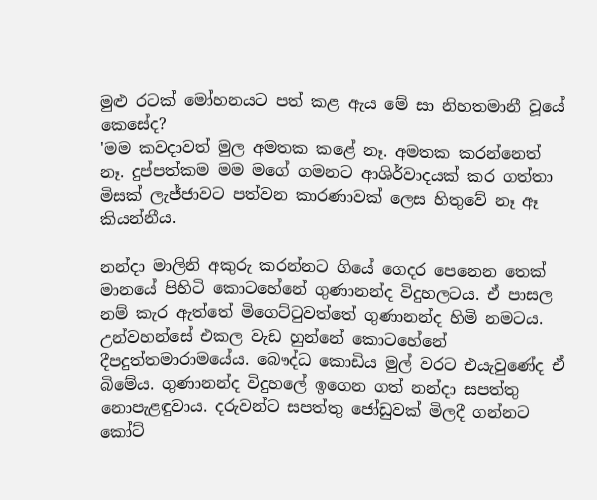මුළු රටක් මෝහනයට පත් කළ ඇය මේ සා නිහතමානී වූයේ කෙසේද?
'මම කවදාවත් මුල අමතක කළේ නෑ. අමතක කරන්නෙත් නෑ. දුප්පත්කම මම මගේ ගමනට ආශිර්වාදයක් කර ගත්තා මිසක් ලැජ්ජාවට පත්වන කාරණාවක් ලෙස හිතුවේ නෑ ඈ කියන්නීය.

නන්දා මාලිනි අකුරු කරන්නට ගියේ ගෙදර පෙනෙන තෙක් මානයේ පිහිටි කොටහේනේ ගුණානන්ද විදුහලටය. ඒ පාසල නම් කැර ඇත්තේ මිගෙට්ටුවත්තේ ගුණානන්ද හිමි නමටය. උන්වහන්සේ එකල වැඩ හුන්නේ කොටහේනේ දීපදුත්තමාරාමයේය. බෞද්ධ කොඩිය මුල් වරට එයැවුණේද ඒ බිමේය. ගුණානන්ද විදුහ‍ලේ ඉගෙන ගත් නන්දා සපත්තු නොපැළඳුවාය. දරුවන්ට සපත්තු ජෝඩුවක් මිලදී ගන්නට කෝට්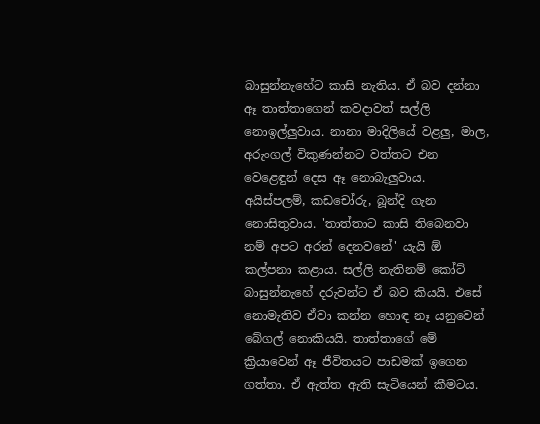බාසුන්නැහේට කාසි නැතිය. ඒ බව දන්නා ඈ තාත්තාගෙන් කවදාවත් සල්ලි නොඉල්ලුවාය. නානා මාදිලියේ වළලු, මාල, අරුංගල් විකුණන්නට වත්තට එන වෙළෙඳුන් දෙස ඈ නොබැලුවාය. අයිස්පලම්, කඩචෝරු, බූන්දි ගැන නොසිතුවාය. 'තාත්තාට කාසි තිබෙනවා නම් අපට අරන් දෙනවනේ' යැයි ඕ කල්පනා කළාය. සල්ලි නැතිනම් කෝට් බාසුන්නැහේ දරුවන්ට ඒ බව කියයි. එසේ නොමැතිව ඒවා කන්න හොඳ නෑ යනුවෙන් බේගල් නොකියයි. තාත්තාගේ මේ ක්‍රියාවෙන් ඈ ජීවිතයට පාඩමක් ඉගෙන ගත්තා. ඒ ඇත්ත ඇති සැටියෙන් කීමටය.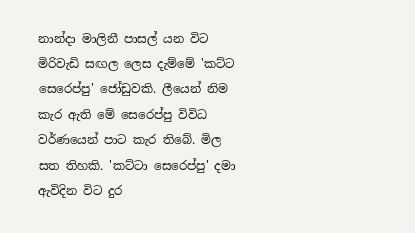නාන්දා මාලිනී පාසල් යන විට මිරිවැඩි සඟල ලෙස දැම්මේ 'කට්ට සෙරෙප්පු' ජෝඩුවකි. ලීයෙන් නිම කැර ඇති මේ සෙරෙප්පු විවිධ වර්ණයෙන් පාට කැර තිබේ. මිල සත තිහකි. 'කට්ටා සෙරෙප්පු' දමා ඇවිදින විට දුර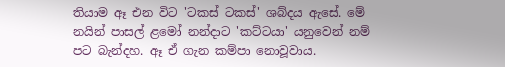තියාම ඈ එන විට 'ටකස් ටකස්' ශබ්දය ඇසේ. මේ නයින් පාසල් ළමෝ නන්දාට 'කට්ටයා' යනුවෙන් නම් පට බැන්දහ. ඈ ඒ ගැන කම්පා නොවූවාය.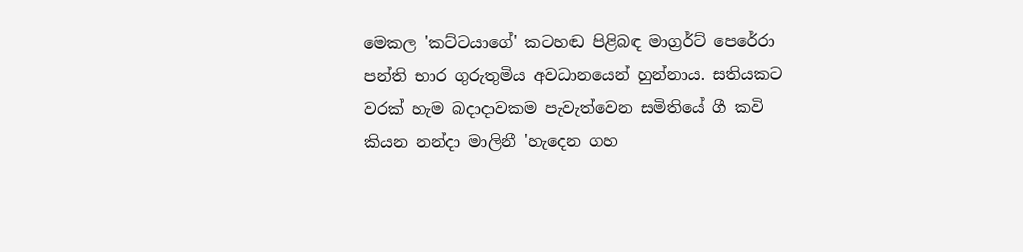මෙකල 'කට්ටයාගේ' කටහඬ පිළිබඳ මාග්‍රර්ට් පෙරේරා පන්ති භාර ගුරුතුමිය අවධානයෙන් හුන්නාය. සතියකට වරක් හැම බදාදාවකම පැවැත්වෙන සමිතියේ ගී කවි කියන නන්දා මාලිනී 'හැදෙන ගහ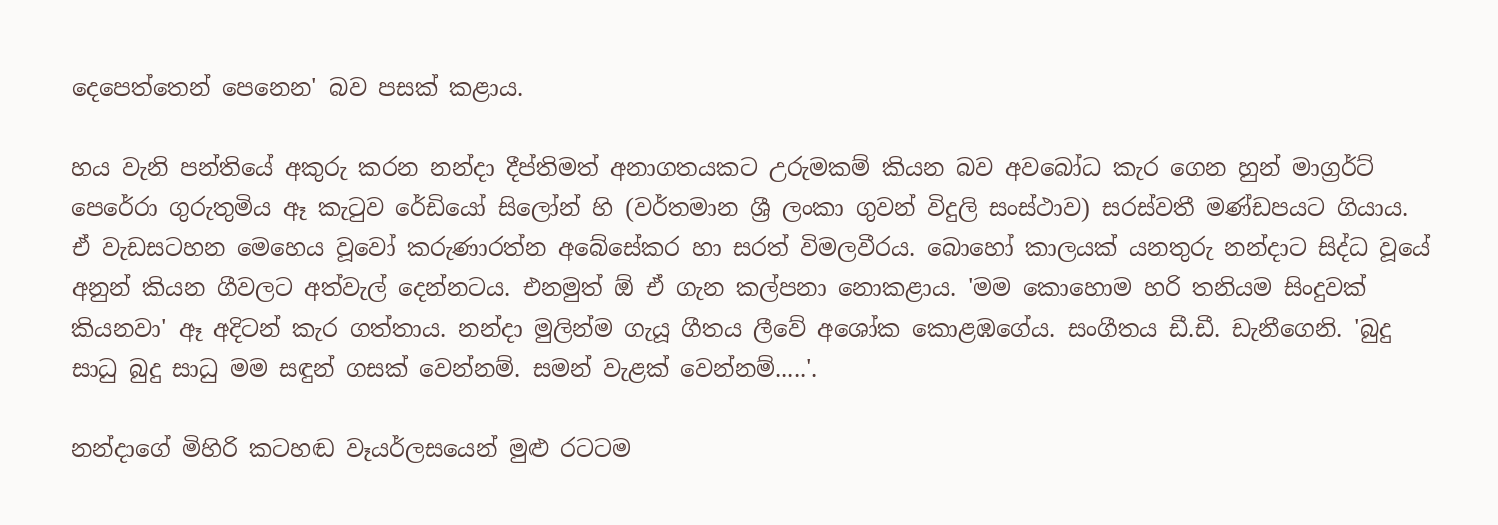දෙපෙත්තෙන් පෙනෙන' බව පසක් කළාය.

හය වැනි පන්තියේ අකුරු කරන නන්දා දීප්තිමත් අනාගතයකට උරුමකම් කියන බව අවබෝධ කැර ගෙන හුන් මාග්‍රර්ට් පෙරේරා ගුරුතුමිය ඈ කැටුව රේඩියෝ සිලෝන් හි (වර්තමාන ශ්‍රී ලංකා ගුවන් විදුලි සංස්ථාව) සරස්වතී මණ්ඩපයට ගියාය. ඒ වැඩසටහන මෙහෙය වූවෝ කරුණාරත්න අබේසේකර හා සරත් විමලවීරය. බොහෝ කාලයක් යනතුරු නන්දාට සිද්ධ වූයේ අනුන් කියන ගීවලට අත්වැල් දෙන්නටය. එනමුත් ඕ ඒ ගැන කල්පනා නොකළාය. 'මම කොහොම හරි තනියම සිංදුවක් කියනවා' ඈ අදිටන් කැර ගත්තාය. නන්දා මුලින්ම ගැයූ ගීතය ලීවේ අශෝක කොළඹගේය. සංගීතය ඩී.ඩී. ඩැනීගෙනි. 'බුදු සාධු බුදු සාධු මම සඳුන් ගසක් වෙන්නම්. සමන් වැළක් වෙන්නම්.....'.

නන්දාගේ මිහිරි කටහඬ වෑයර්ලසයෙන් මුළු රටටම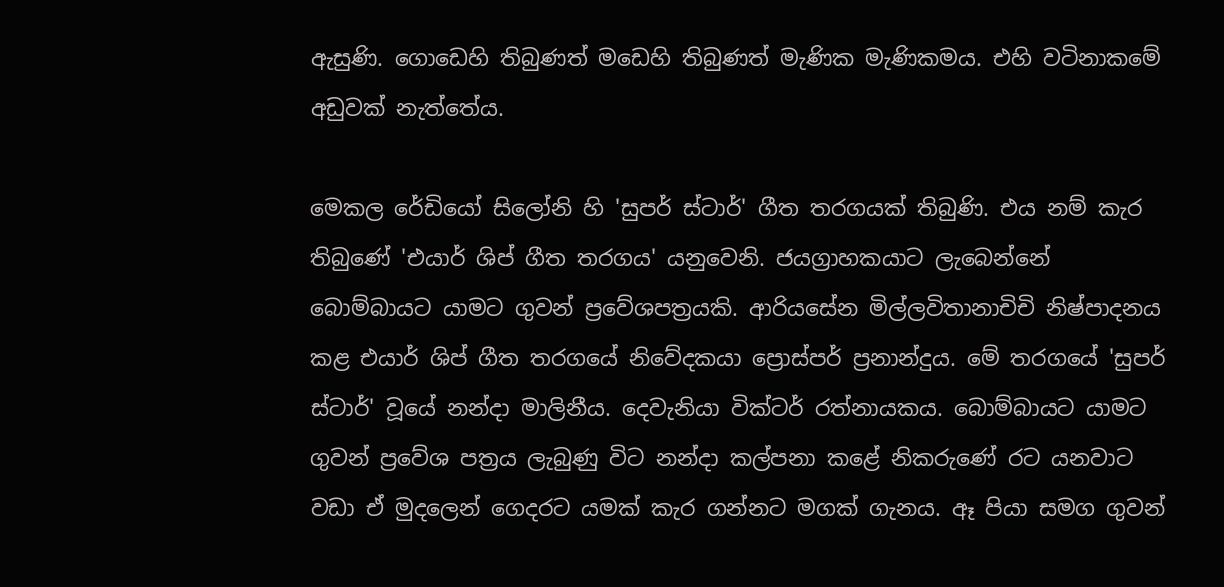ඇසුණි. ගොඩෙහි තිබුණත් මඩෙහි තිබුණත් මැණික මැණිකමය. එහි වටිනාකමේ අඩුවක් නැත්තේය.

මෙකල රේඩියෝ සිලෝනි හි 'සුපර් ස්ටාර්' ගීත තරගයක් තිබුණි. එය නම් කැර තිබුණේ 'එයාර් ශිප් ගීත තරගය' යනුවෙනි. ජයග්‍රාහකයාට ලැබෙන්නේ බොම්බායට යාමට ගුවන් ප්‍රවේශපත්‍රයකි. ආරියසේන මිල්ලවිතානාචිචි නිෂ්පාදනය කළ එයාර් ශිප් ගීත තරගයේ නිවේදකයා ‍ප්‍රොස්පර් ප්‍රනාන්දුය. මේ තරගයේ 'සුපර් ස්ටාර්' වූයේ නන්දා මාලිනීය. දෙවැනියා වික්ටර් රත්නායකය. බොම්බායට යාමට ගුවන් ප්‍රවේශ පත්‍රය ලැබුණු විට නන්දා කල්පනා කළේ නිකරුණේ රට යනවාට වඩා ඒ මුදලෙන් ගෙදරට යමක් කැර ගන්නට මගක් ගැනය. ඈ පියා සමග ගුවන්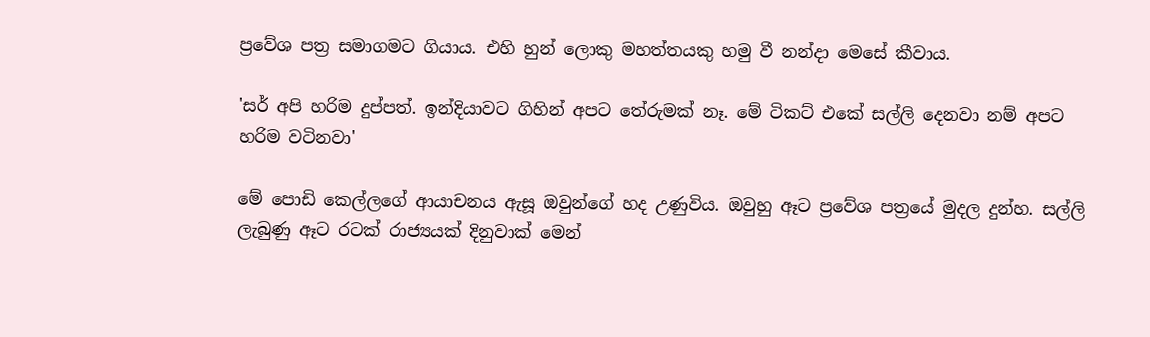ප්‍රවේශ පත්‍ර සමාගමට ගියාය. එහි හුන් ලොකු මහත්තයකු හමු වී නන්දා මෙසේ කීවාය.

'සර් අපි හරිම දුප්පත්. ඉන්දියාවට ගිහින් අපට තේරුමක් නෑ. මේ ටිකට් එකේ සල්ලි දෙනවා නම් අපට හරිම වටිනවා'

මේ ‍පොඩි කෙල්ලගේ ආයාචනය ඇසූ ඔවුන්ගේ හද උණුවිය. ඔවුහු ඈට ප්‍රවේශ පත්‍රයේ මුදල දුන්හ. සල්ලි ලැබුණු ඈට රටක් රාජ්‍යයක් දිනුවාක් මෙන්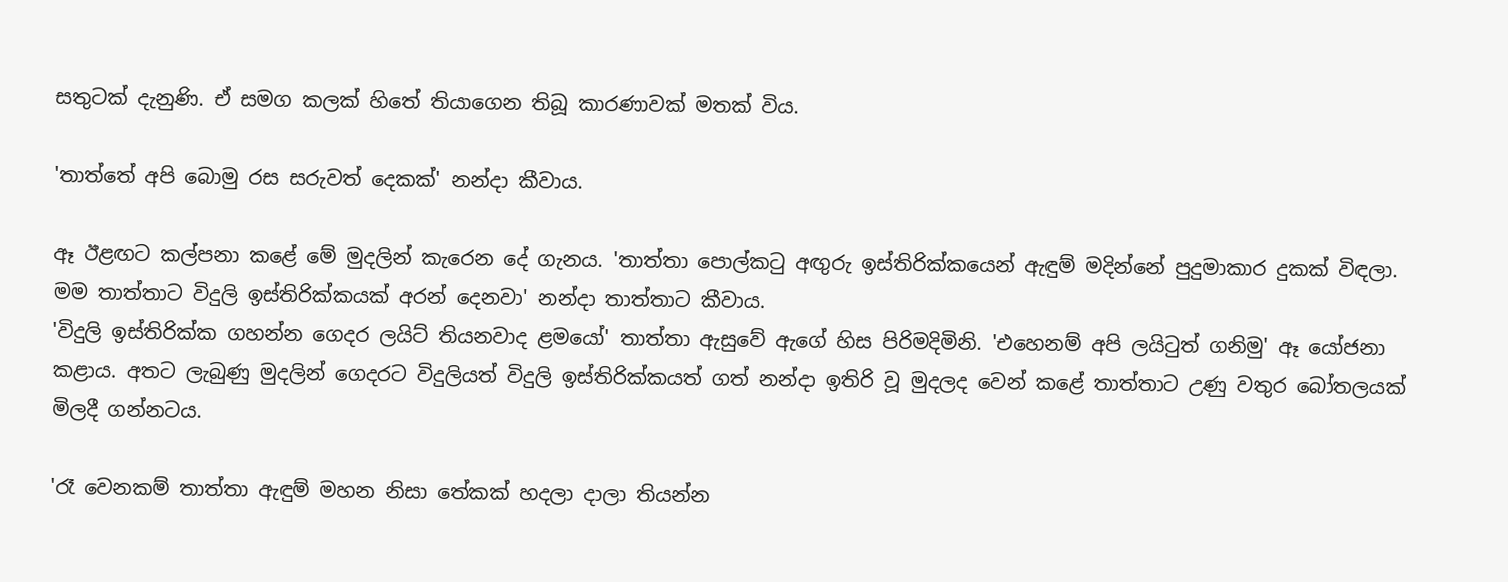සතුටක් දැනුණි. ඒ සමග කලක් හිතේ තියාගෙන තිබූ කාරණාවක් මතක් විය.

'තාත්තේ අපි බොමු රස සරුවත් දෙකක්' නන්දා කීවාය.

ඈ ඊළඟට කල්පනා කළේ මේ මුදලින් කැරෙන දේ ගැනය. 'තාත්තා ‍පොල්කටු අඟුරු ඉස්තිරික්කයෙන් ඇඳුම් මදින්නේ පුදුමාකාර දුකක් විඳලා. මම තාත්තාට විදුලි ඉස්තිරික්කයක් අරන් දෙනවා' නන්දා තාත්තාට කීවාය.
'විදුලි ඉස්තිරික්ක ගහන්න ගෙදර ලයිට් තියනවාද ළමයෝ' තාත්තා ඇසුවේ ඇගේ හිස පිරිමදිමිනි. 'එහෙනම් අපි ලයිටුත් ගනිමු' ඈ යෝජනා කළාය. අතට ලැබුණු මුදලින් ගෙදරට විදුලියත් විදුලි ඉස්තිරික්කයත් ගත් නන්දා ඉතිරි වූ මුදලද වෙන් කළේ තාත්තාට උණු වතුර බෝතලයක් මිලදී ගන්නටය.

'රෑ වෙනකම් තාත්තා ඇඳුම් මහන නිසා තේකක් හදලා දාලා තියන්න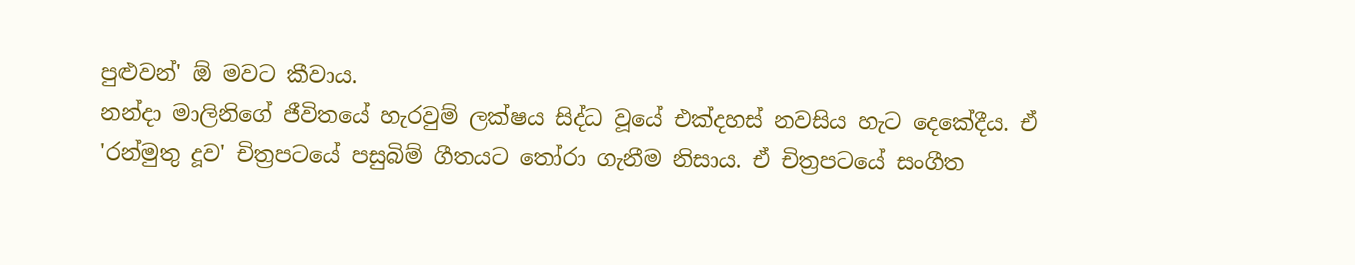පුළුවන්' ඕ මවට කීවාය.
නන්දා මාලිනිගේ ජීවිතයේ හැරවුම් ලක්ෂය සිද්ධ වූයේ එක්දහස් නවසිය හැට දෙකේදීය. ඒ 'රන්මුතු දූව' චිත්‍රපටයේ පසුබිම් ගීතයට තෝරා ගැනීම නිසාය. ඒ චිත්‍රපටයේ සංගීත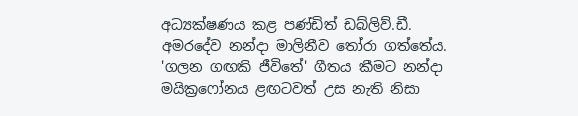අධ්‍යක්ෂණය කළ පණ්ඩිත් ඩබ්ලිව්.ඩී. අමරදේව නන්දා මාලිනීව තෝරා ගත්තේය. 'ගලන ගඟකි ජීවිතේ' ගීතය කීමට නන්දා මයික්‍රෆෝනය ළඟටවත් උස නැති නිසා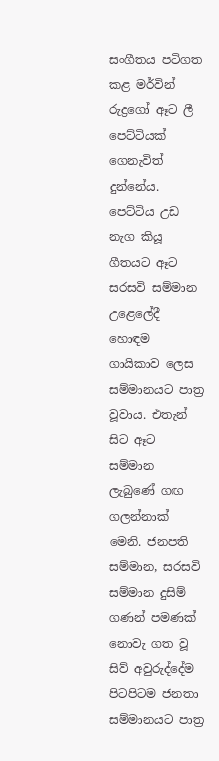සංගීතය පටිගත කළ මර්වින් රුද්‍රගෝ ඈට ලී පෙට්ටියක් ගෙනැවිත් දුන්නේය. පෙට්ටිය උඩ නැග කියූ ගීතයට ඈට සරසවි සම්මාන උළෙ‍ලේදී හොඳම ගායිකාව ලෙස සම්මානයට පාත්‍ර වූවාය. එතැන් සිට ඈට සම්මාන ලැබුණේ ගඟ ගලන්නාක් මෙනි. ජනපති සම්මාන, සරසවි සම්මාන දුසිම් ගණන් පමණක් නොවැ ගත වූ සිව් අවුරුද්දේම පිටපිටම ජනතා සම්මානයට පාත්‍ර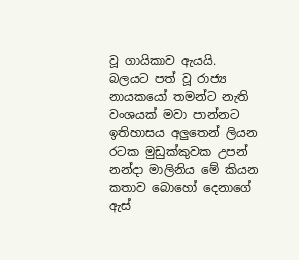වූ ගායිකාව ඇයයි.
බලයට පත් වූ රාජ්‍ය නායකයෝ තමන්ට නැති වංශයක් මවා පාන්නට ඉතිහාසය අලුතෙන් ලියන රටක මුඩුක්කුවක උපන් නන්දා මාලිනිය මේ කියන කතාව බොහෝ දෙනාගේ ඇස්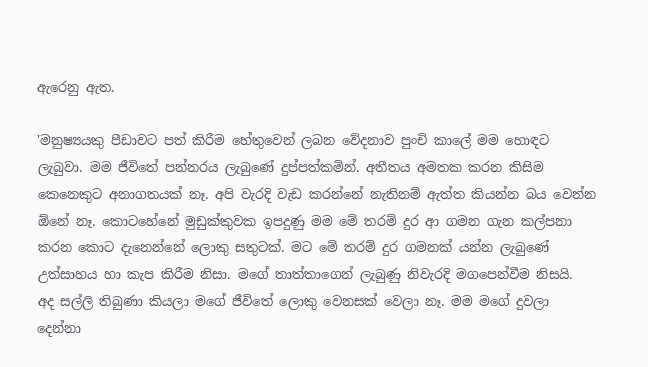ඇරෙනු ඇත.

'මනුෂ්‍යයකු පීඩාවට පත් කිරීම හේතුවෙන් ලබන වේදනාව පුංචි කා‍ලේ මම හොඳට ලැබුවා. මම ජීවිතේ පන්නරය ලැබුණේ දුප්පත්කමින්. අතීතය අමතක කරන කිසිම කෙනෙකුට අනාගතයක් නෑ. අපි වැරදි වැඩ කරන්නේ නැතිනම් ඇත්ත කියන්න බය වෙන්න ඕනේ නෑ. කොටහේනේ මුඩුක්කුවක ඉපදුණු මම මේ තරම් දුර ආ ගමන ගැන කල්පනා කරන කොට දැනෙන්නේ ලොකු සතුටක්. මට මේ තරම් දුර ගමනක් යන්න ලැබුණේ උත්සාහය හා කැප කිරීම නිසා. මගේ තාත්තාගෙන් ලැබුණු නිවැරදි මගපෙන්වීම නිසයි.
අද සල්ලි තිබුණා කියලා මගේ ජීවිතේ ලොකු වෙනසක් වෙලා නෑ. මම මගේ දුවලා දෙන්නා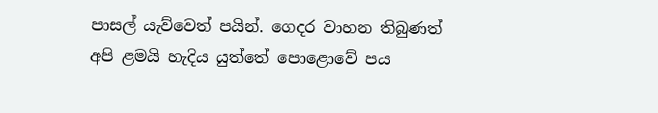පාසල් යැව්වෙත් පයින්. ගෙදර වාහන තිබුණත් අපි ළමයි හැදිය යුත්තේ ‍පොළොවේ පය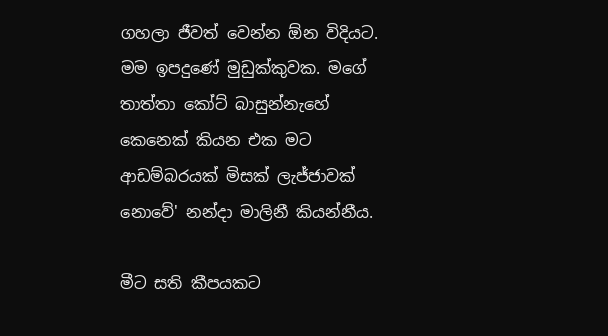ගහලා ජීවත් වෙන්න ඕන විදියට.
මම ඉපදුණේ මුඩුක්කුවක. මගේ තාත්තා කෝට් බාසුන්නැහේ කෙනෙක් කියන එක මට ආඩම්බරයක් මිසක් ලැජ්ජාවක් නොවේ' නන්දා මාලිනී කියන්නීය.

මීට සති කීපයකට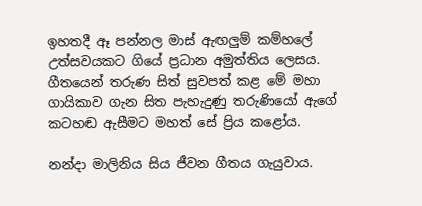ඉහතදී ඈ පන්නල මාස් ඇඟලුම් කම්හ‍ලේ උත්සවයකට ගියේ ප්‍රධාන අමුත්තිය ලෙසය. ගීතයෙන් තරුණ සිත් සුවපත් කළ මේ මහා ගායිකාව ගැන සිත පැහැදුණු තරුණියෝ ඇගේ කටහඬ ඇසීමට මහත් සේ ප්‍රිය කළෝය.

නන්දා මාලිනිය සිය ජීවන ගීතය ගැයුවාය.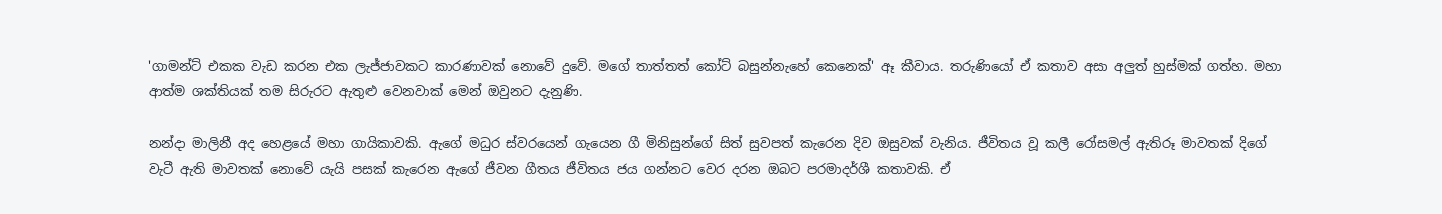'ගාමන්ට් එකක වැඩ කරන එක ලැජ්ජාවකට කාරණාවක් නොවේ දුවේ. මගේ තාත්තත් කෝට් බසුන්නැහේ කෙනෙක්' ඈ කීවාය. තරුණියෝ ඒ කතාව අසා අලුත් හුස්මක් ගත්හ. මහා ආත්ම ශක්තියක් තම සිරුරට ඇතුළු වෙනවාක් මෙන් ඔවුනට දැනුණි.

නන්දා මාලිනී අද හෙළයේ මහා ගායිකාවකි. ඇගේ මධුර ස්වරයෙන් ගැයෙන ගී මිනිසුන්ගේ සිත් සුවපත් කැරෙන දිව ඔසුවක් වැනිය. ජීවිතය වූ කලී රෝසමල් ඇතිරූ මාවතක් දිගේ වැටී ඇති මාවතක් නොවේ යැයි පසක් කැරෙන ඇගේ ජීවන ගීතය ජීවිතය ජය ගන්නට වෙර දරන ඔබට පරමාදර්ශී කතාවකි. ඒ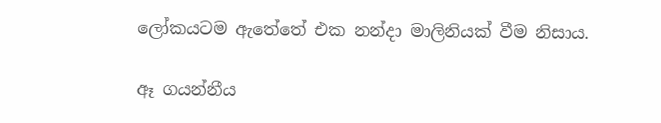ලෝකයටම ඇතේතේ එක නන්දා මාලිනියක් වීම නිසාය.

ඈ ගයන්නීය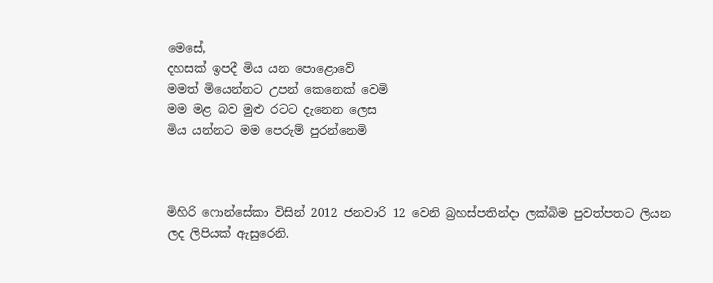මෙසේ,
දහසක් ඉපදී මිය යන ‍පොළොවේ
මමත් මියෙන්නට උපන් කෙනෙක් වෙමි
මම මළ බව මුළු රටට දැනෙන ලෙස
මිය යන්නට මම පෙරුම් පුරන්නෙමි



මිහිරි ෆොන්සේකා විසින් 2012 ජනවාරි 12 වෙනි බ්‍රහස්පතින්දා ලක්බිම පුවත්පතට ලියන ලද ලිපියක් ඇසුරෙනි.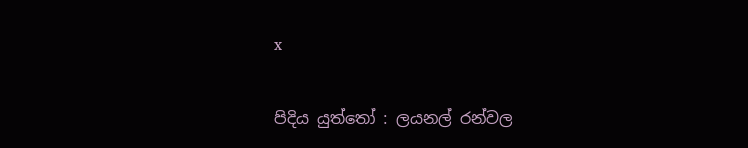x

පිදිය යුත්තෝ : ලයනල් රන්වල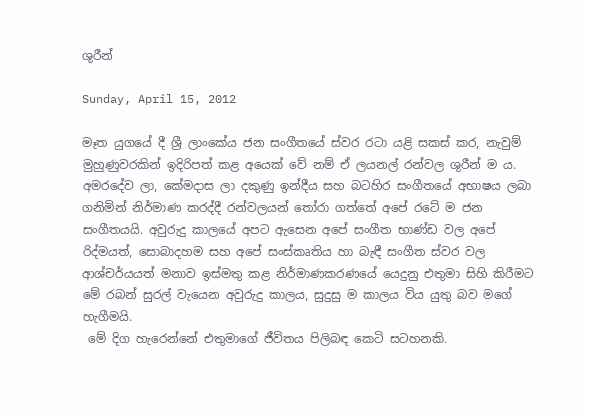ශුරීන්

Sunday, April 15, 2012

මෑත යුගයේ දී ශ්‍රී ලාංකේය ජන සංගීතයේ ස්වර රටා යළි සකස් කර, නැවුම් මුහුණුවරකින් ඉදිරිපත් කළ අයෙක් වේ නම් ඒ ලයනල් රන්වල ශුරීන් ම ය. අමරදේව ලා, කේමදාස ලා දකුණු ඉන්දීය සහ බටහිර සංගීතයේ අභාෂය ලබා ගනිමින් නිර්මාණ කරද්දී රන්වලයන් තෝරා ගත්තේ අපේ රටේ ම ජන සංගීතයයි. අවුරුදු කාලයේ අපට ඇසෙන අපේ සංගීත භාණ්ඩ වල අපේ රිද්මයත්, සොබාදහම සහ අපේ සංස්කෘතිය හා බැඳී සංගීත ස්වර වල ආශ්චර්යයත් මනාව ඉස්මතු කළ නිර්මාණකරණයේ යෙදුනු එතුමා සිහි කිරීමට මේ රබන් සුරල් වැයෙන අවුරුදු කාලය, සුදුසු ම කාලය විය යුතු බව මගේ හැගීමයි.
 මේ දිග හැරෙන්නේ එතුමාගේ ජීවිතය පිලිබඳ කෙටි සටහනකි.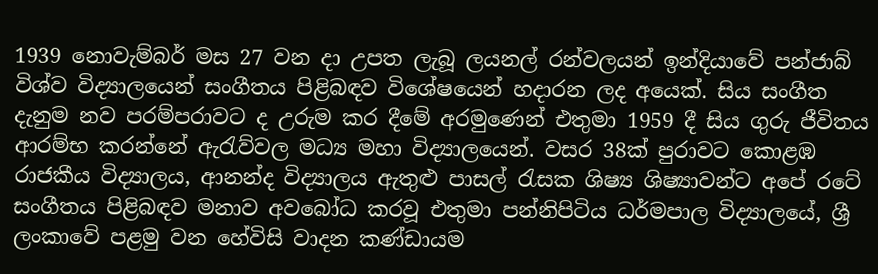1939 නොවැම්බර් මස 27 වන දා උපත ලැබූ ලයනල් රන්වලයන් ඉන්දියාවේ පන්ජාබ් විශ්ව විද්‍යාලයෙන් සංගීතය පිළිබඳව විශේෂයෙන් හදාරන ලද අයෙක්. සිය සංගීත දැනුම නව පරම්පරාවට ද උරුම කර දීමේ අරමුණෙන් එතුමා 1959 දී සිය ගුරු ජීවිතය ආරම්භ කරන්නේ ඇරැව්වල මධ්‍ය මහා විද්‍යාලයෙන්. වසර 38ක් පුරාවට කොළඹ රාජකීය විද්‍යාලය, ආනන්ද විද්‍යාලය ඇතුළු පාසල් රැසක ශිෂ්‍ය ශිෂ්‍යාවන්ට අපේ රටේ සංගීතය පිළිබඳව මනාව අවබෝධ කරවූ එතුමා පන්නිපිටිය ධර්මපාල විද්‍යාලයේ, ශ්‍රී ලංකාවේ පළමු වන හේවිසි වාදන කණ්ඩායම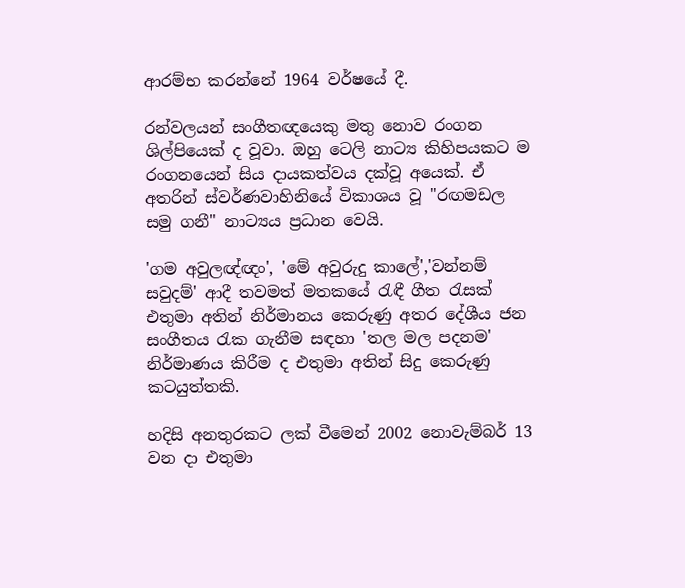ආරම්භ කරන්නේ 1964 වර්ෂයේ දී.

රන්වලයන් සංගීතඥයෙකු මතු නොව රංගන ශිල්පියෙක් ද වූවා. ඔහු ටෙලි නාට්‍ය කිහිපයකට ම රංගනයෙන් සිය දායකත්වය දක්වූ අයෙක්. ඒ අතරින් ස්වර්ණවාහිනියේ විකාශය වූ "රඟමඩල සමු ගනී" නාට්‍යය ප්‍රධාන වෙයි.

'ගම අවුලඥ්ඥං', 'මේ අවුරුදු කාලේ','වන්නම් සවුදම්' ආදී තවමත් මතකයේ රැඳී ගීත රැසක් එතුමා අතින් නිර්මානය කෙරුණු අතර දේශීය ජන සංගීතය රැක ගැනීම සඳහා 'තල මල පදනම' නිර්මාණය කිරීම ද එතුමා අතින් සිදු කෙරුණු කටයුත්තකි.

හදිසි අනතුරකට ලක් වීමෙන් 2002 නොවැම්බර් 13 වන දා එතුමා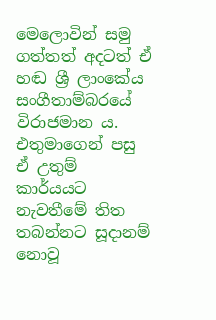මෙලොවින් සමු ගත්තත් අදටත් ඒ හඬ ශ්‍රී ලාංකේය සංගීතාම්බරයේ විරාජමාන ය. එතුමාගෙන් පසු ඒ උතුම් කාර්යයට නැවතීමේ තිත තබන්නට සූදානම් නොවූ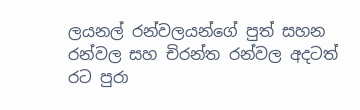ලයනල් රන්වලයන්ගේ පුත් සහන රන්වල සහ චිරන්ත රන්වල අදටත් රට පුරා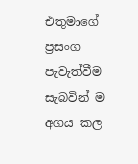එතුමාගේ ප්‍රසංග පැවැත්වීම සැබවින් ම අගය කල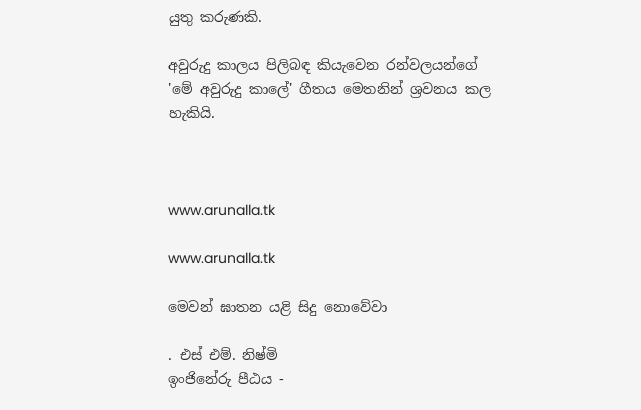යුතු කරුණකි.

අවුරුදු කාලය පිලිබඳ කියැවෙන රන්වලයන්ගේ 'මේ අවුරුදු කාලේ' ගීතය මෙතනින් ශ්‍රවනය කල හැකියි.



www.arunalla.tk

www.arunalla.tk

මෙවන් ඝාතන යළි සිදු නොවේවා

. එස් එම්. නිෂ්මි
ඉංජිනේරු පීඨය -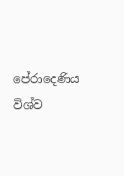පේරාදෙණිය විශ්ව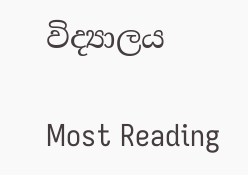විද්‍යාලය

Most Reading